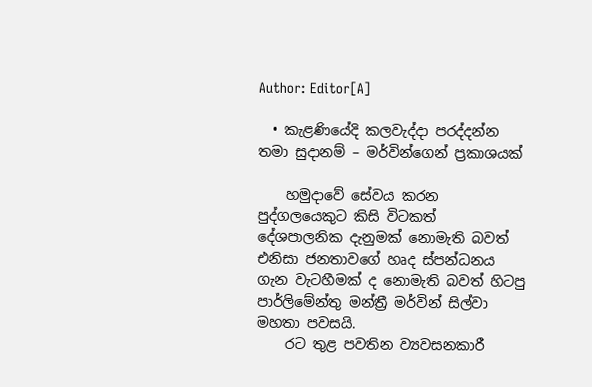Author: Editor[A]

  • කැළණියේදි කලවැද්දා පරද්දන්න තමා සුදානම් – මර්වින්ගෙන් ප්‍රකාශයක්

    හමුදාවේ සේවය කරන පුද්ගලයෙකුට කිසි විටකත් දේශපාලනික දැනුමක් නොමැති බවත් එනිසා ජනතාවගේ හෘද ස්පන්ධනය ගැන වැටහීමක් ද නොමැති බවත් හිටපු පාර්ලිමේන්තු මන්ත්‍රී මර්වින් සිල්වා මහතා පවසයි.
    රට තුළ පවතින ව්‍යවසනකාරී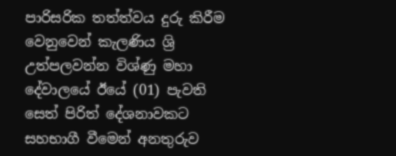පාරිසරික තත්ත්වය දුරු කිරීම වෙනුවෙන් කැලණිය ශ්‍රි උත්පලවන්න විශ්ණු මහා දේවාලයේ ඊයේ (01) පැවති සෙත් පිරිත් දේශනාවකට සහභාගී වීමෙන් අනතුරුව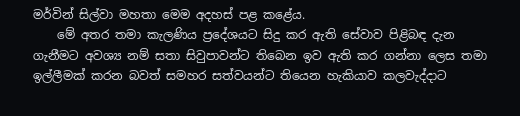මර්වින් සිල්වා මහතා මෙම අදහස් පළ කළේය.
    මේ අතර තමා කැලණිය ප්‍රදේශයට සිදු කර ඇති සේවාව පිළිබඳ දැන ගැනීමට අවශ්‍ය නම් සතා සිවුපාවන්ට තිබෙන ඉව ඇති කර ගන්නා ලෙස තමා ඉල්ලීමක් කරන බවත් සමහර සත්වයන්ට තියෙන හැකියාව කලවැද්දාට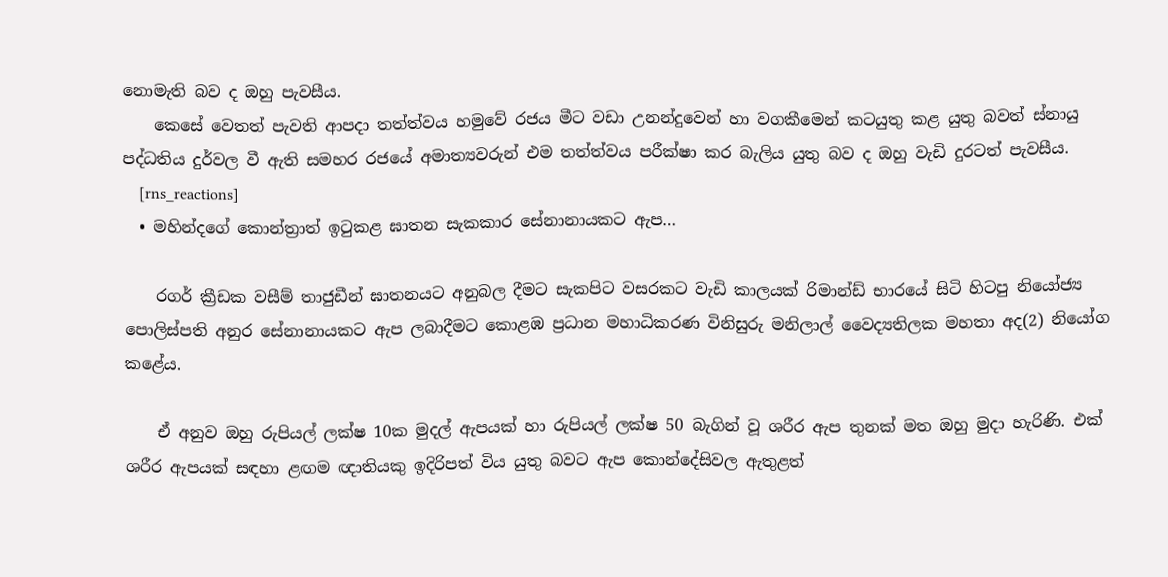නොමැති බව ද ඔහු පැවසීය.
    කෙසේ වෙතත් පැවති ආපදා තත්ත්වය හමුවේ රජය මීට වඩා උනන්දුවෙන් හා වගකීමෙන් කටයුතු කළ යුතු බවත් ස්නායු පද්ධතිය දුර්වල වී ඇති සමහර රජයේ අමාත්‍යවරුන් එම තත්ත්වය පරීක්ෂා කර බැලිය යුතු බව ද ඔහු වැඩි දුරටත් පැවසීය.
    [rns_reactions]
  • මහින්දගේ කොන්‍ත්‍රාත් ඉටුකළ ඝාතන සැකකාර සේනානායකට ඇප…

    රගර් ක්‍රීඩක වසීම් තාජුඩීන් ඝාතනයට අනුබල දීමට සැකපිට වසරකට වැඩි කාලයක් රිමාන්ඩ් භාරයේ සිටි හිටපු නියෝජ්‍ය පොලිස්පති අනුර සේනානායකට ඇප ලබාදීමට කොළඹ ප්‍රධාන මහාධිකරණ විනිසුරු මනිලාල් වෛද්‍යතිලක මහතා අද(2) නියෝග කළේය.

    ඒ අනුව ඔහු රුපියල් ලක්ෂ 10ක මුදල් ඇපයක් හා රුපියල් ලක්ෂ 50 බැගින් වූ ශරීර ඇප තුනක් මත ඔහු මුදා හැරිණි. එක් ශරීර ඇපයක් සඳහා ළඟම ඥාතියකු ඉදිරිපත් විය යුතු බවට ඇප කොන්දේසිවල ඇතුළත්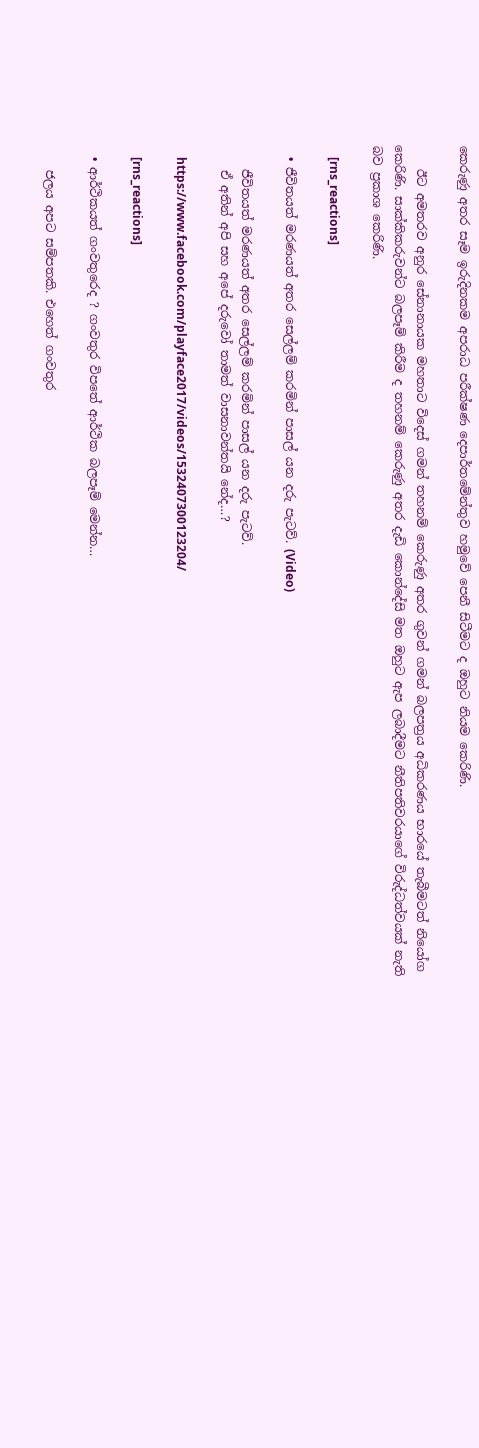කෙරුණු අතර සෑම ඉරුදිනකම අපරාධ පරීක්ෂණ දෙපාර්තමේන්තුව හමුවේ පෙනී සිටීමට ද ඔහුට නියම කෙරිණි.

    ඊට අමතරව අනුර සේනානායක මහතාට විදෙස් ගමන් තහනම් කෙරුණු අතර ගුවන් ගමන් බලපත්‍රය අධිකරණය භාරයේ තැබීමටත් නියෝග කෙරිණි. සාක්කිකරුවන්ට බලපෑම් කිරීම ද තහනම් කෙරුණු අතර දැඩි කොන්දේසි මත ඔහුට ඇප ලබාදීමට නීතිපතිවරයාගේ විරුද්ධත්වයක් නැති බව ප්‍රකාශ කෙරිණි.

    [rns_reactions]

  • ජීවිතයත් මරණයත් අතර සෙල්ලම් කරමින් පාසල් යන දරු පැටව්. (Video)

    ජීවිතයත් මරණයත් අතර සෙල්ලම් කරමින් පාසල් යන දරු පැටව්.
    ඒ අතින් අපි සහ අපේ දරුවෝ තාමත් වාසනාවන්තයි නේද…?

    https://www.facebook.com/playface2017/videos/1532407300123204/

    [rns_reactions]

  • ආර්ථිකයත් ගංවතුරෙද ? ගංවතුර විපතේ ආර්ථික බලපෑම් මෙන්න…

    ජලය අපට සම්පතකි. එහෙත් ගංවතුර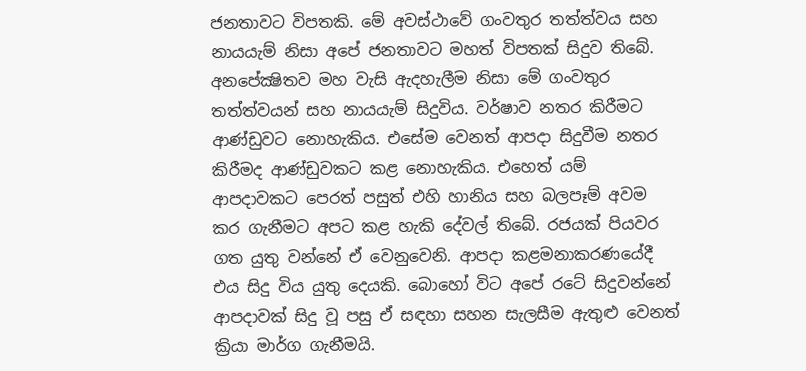ජනතාවට විපතකි. මේ අවස්‌ථාවේ ගංවතුර තත්ත්වය සහ නායයැම් නිසා අපේ ජනතාවට මහත් විපතක්‌ සිදුව තිබේ. අනපේක්‍ෂිතව මහ වැසි ඇදහැලීම නිසා මේ ගංවතුර තත්ත්වයන් සහ නායයැම් සිදුවිය. වර්ෂාව නතර කිරීමට ආණ්‌ඩුවට නොහැකිය. එසේම වෙනත් ආපදා සිදුවීම නතර කිරීමද ආණ්‌ඩුවකට කළ නොහැකිය. එහෙත් යම් ආපදාවකට පෙරත් පසුත් එහි හානිය සහ බලපෑම් අවම කර ගැනීමට අපට කළ හැකි දේවල් තිබේ. රජයක්‌ පියවර ගත යුතු වන්නේ ඒ වෙනුවෙනි. ආපදා කළමනාකරණයේදී එය සිදු විය යුතු දෙයකි. බොහෝ විට අපේ රටේ සිදුවන්නේ ආපදාවක්‌ සිදු වූ පසු ඒ සඳහා සහන සැලසීම ඇතුළු වෙනත් ක්‍රියා මාර්ග ගැනීමයි.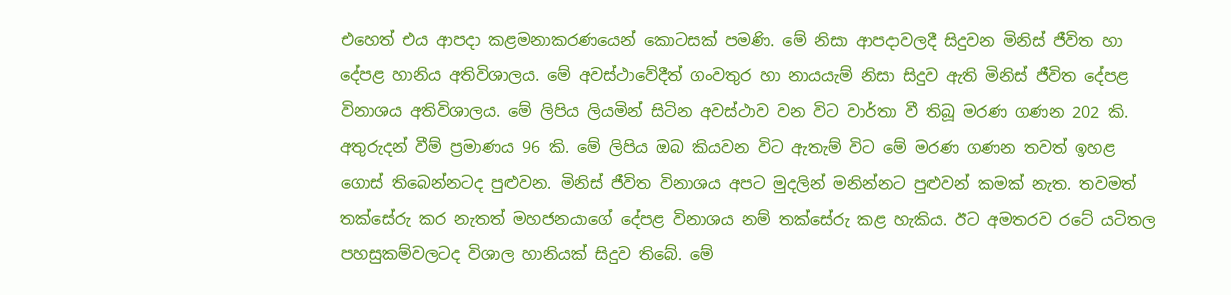එහෙත් එය ආපදා කළමනාකරණයෙන් කොටසක්‌ පමණි. මේ නිසා ආපදාවලදී සිදුවන මිනිස්‌ ජීවිත හා දේපළ හානිය අතිවිශාලය. මේ අවස්‌ථාවේදීත් ගංවතුර හා නායයැම් නිසා සිදුව ඇති මිනිස්‌ ජීවිත දේපළ විනාශය අතිවිශාලය. මේ ලිපිය ලියමින් සිටින අවස්‌ථාව වන විට වාර්තා වී තිබූ මරණ ගණන 202 කි. අතුරුදන් වීම් ප්‍රමාණය 96 කි. මේ ලිපිය ඔබ කියවන විට ඇතැම් විට මේ මරණ ගණන තවත් ඉහළ ගොස්‌ තිබෙන්නටද පුළුවන. මිනිස්‌ ජීවිත විනාශය අපට මුදලින් මනින්නට පුළුවන් කමක්‌ නැත. තවමත් තක්‌සේරු කර නැතත් මහජනයාගේ දේපළ විනාශය නම් තක්‌සේරු කළ හැකිය. ඊට අමතරව රටේ යටිතල පහසුකම්වලටද විශාල හානියක්‌ සිදුව තිබේ. මේ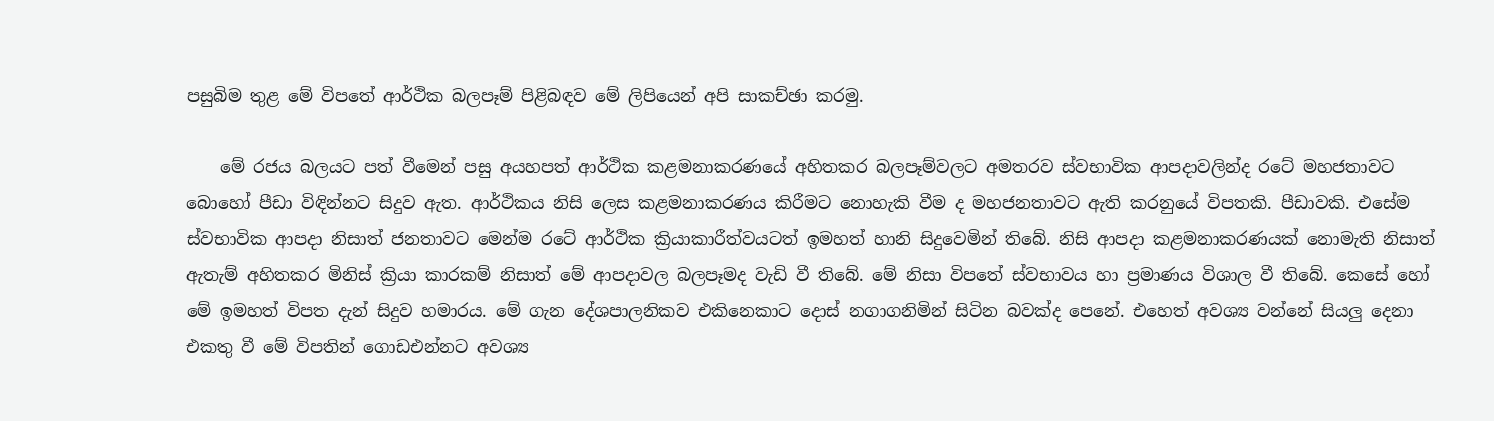පසුබිම තුළ මේ විපතේ ආර්ථික බලපෑම් පිළිබඳව මේ ලිපියෙන් අපි සාකච්ඡා කරමු.

    මේ රජය බලයට පත් වීමෙන් පසු අයහපත් ආර්ථික කළමනාකරණයේ අහිතකර බලපෑම්වලට අමතරව ස්‌වභාවික ආපදාවලින්ද රටේ මහජතාවට බොහෝ පීඩා විඳින්නට සිදුව ඇත. ආර්ථිකය නිසි ලෙස කළමනාකරණය කිරීමට නොහැකි වීම ද මහජනතාවට ඇති කරනුයේ විපතකි. පීඩාවකි. එසේම ස්‌වභාවික ආපදා නිසාත් ජනතාවට මෙන්ම රටේ ආර්ථික ක්‍රියාකාරීත්වයටත් ඉමහත් හානි සිදුවෙමින් තිබේ. නිසි ආපදා කළමනාකරණයක්‌ නොමැති නිසාත් ඇතැම් අහිතකර මිනිස්‌ ක්‍රියා කාරකම් නිසාත් මේ ආපදාවල බලපෑමද වැඩි වී තිබේ. මේ නිසා විපතේ ස්‌වභාවය හා ප්‍රමාණය විශාල වී තිබේ. කෙසේ හෝ මේ ඉමහත් විපත දැන් සිදුව හමාරය. මේ ගැන දේශපාලනිකව එකිනෙකාට දොස්‌ නගාගනිමින් සිටින බවක්‌ද පෙනේ. එහෙත් අවශ්‍ය වන්නේ සියලු දෙනා එකතු වී මේ විපතින් ගොඩඑන්නට අවශ්‍ය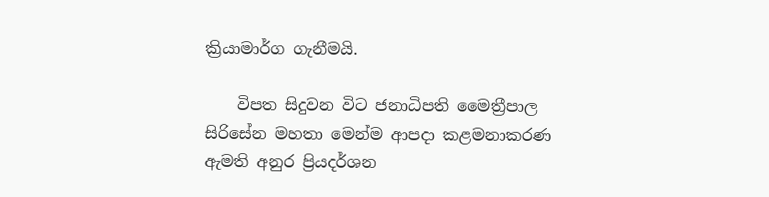ක්‍රියාමාර්ග ගැනීමයි.

    විපත සිදුවන විට ජනාධිපති මෛත්‍රීපාල සිරිසේන මහතා මෙන්ම ආපදා කළමනාකරණ ඇමති අනුර ප්‍රියදර්ශන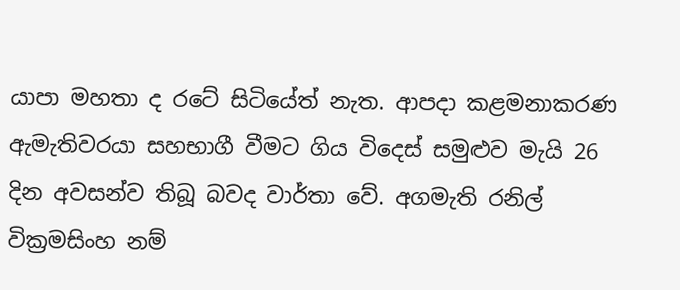යාපා මහතා ද රටේ සිටියේත් නැත. ආපදා කළමනාකරණ ඇමැතිවරයා සහභාගී වීමට ගිය විදෙස්‌ සමුළුව මැයි 26 දින අවසන්ව තිබූ බවද වාර්තා වේ. අගමැති රනිල් වික්‍රමසිංහ නම්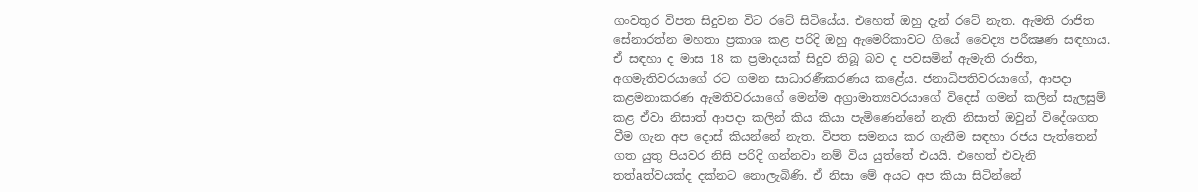ගංවතුර විපත සිදුවන විට රටේ සිටියේය. එහෙත් ඔහු දැන් රටේ නැත. ඇමති රාජිත සේනාරත්න මහතා ප්‍රකාශ කළ පරිදි ඔහු ඇමෙරිකාවට ගියේ වෛද්‍ය පරීක්‍ෂණ සඳහාය. ඒ සඳහා ද මාස 18 ක ප්‍රමාදයක්‌ සිදුව තිබූ බව ද පවසමින් ඇමැති රාජිත, අගමැතිවරයාගේ රට ගමන සාධාරණීකරණය කළේය. ජනාධිපතිවරයාගේ, ආපදා කළමනාකරණ ඇමතිවරයාගේ මෙන්ම අග්‍රාමාත්‍යවරයාගේ විදෙස්‌ ගමන් කලින් සැලසුම් කළ ඒවා නිසාත් ආපදා කලින් කිය කියා පැමිණෙන්නේ නැති නිසාත් ඔවුන් විදේශගත වීම ගැන අප දොස්‌ කියන්නේ නැත. විපත සමනය කර ගැනීම සඳහා රජය පැත්තෙන් ගත යුතු පියවර නිසි පරිදි ගන්නවා නම් විය යුත්තේ එයයි. එහෙත් එවැනි තත්aත්වයක්‌ද දක්‌නට නොලැබිණි. ඒ නිසා මේ අයට අප කියා සිටින්නේ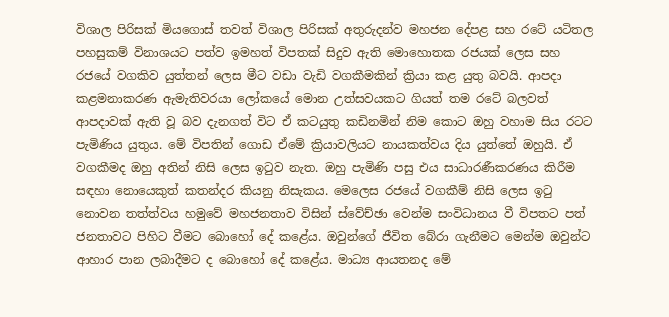විශාල පිරිසක්‌ මියගොස්‌ තවත් විශාල පිරිසක්‌ අතුරුදන්ව මහජන දේපළ සහ රටේ යටිතල පහසුකම් විනාශයට පත්ව ඉමහත් විපතක්‌ සිදුව ඇති මොහොතක රජයක්‌ ලෙස සහ රජයේ වගකිව යුත්තන් ලෙස මීට වඩා වැඩි වගකීමකින් ක්‍රියා කළ යුතු බවයි. ආපදා කළමනාකරණ ඇමැතිවරයා ලෝකයේ මොන උත්සවයකට ගියත් තම රටේ බලවත් ආපදාවක්‌ ඇති වූ බව දැනගත් විට ඒ කටයුතු කඩිනමින් නිම කොට ඔහු වහාම සිය රටට පැමිණිය යුතුය. මේ විපතින් ගොඩ ඒමේ ක්‍රියාවලියට නායකත්වය දිය යුත්තේ ඔහුයි. ඒ වගකීමද ඔහු අතින් නිසි ලෙස ඉටුව නැත. ඔහු පැමිණි පසු එය සාධාරණීකරණය කිරීම සඳහා නොයෙකුත් කතන්දර කියනු නිසැකය. මෙලෙස රජයේ වගකීම් නිසි ලෙස ඉටු නොවන තත්ත්වය හමුවේ මහජනතාව විසින් ස්‌වේච්ඡා වෙන්ම සංවිධානය වී විපතට පත් ජනතාවට පිහිට වීමට බොහෝ දේ කළේය. ඔවුන්ගේ ජීවිත බේරා ගැනීමට මෙන්ම ඔවුන්ට ආහාර පාන ලබාදීමට ද බොහෝ දේ කළේය. මාධ්‍ය ආයතනද මේ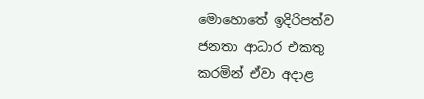මොහොතේ ඉදිරිපත්ව ජනතා ආධාර එකතු කරමින් ඒවා අදාළ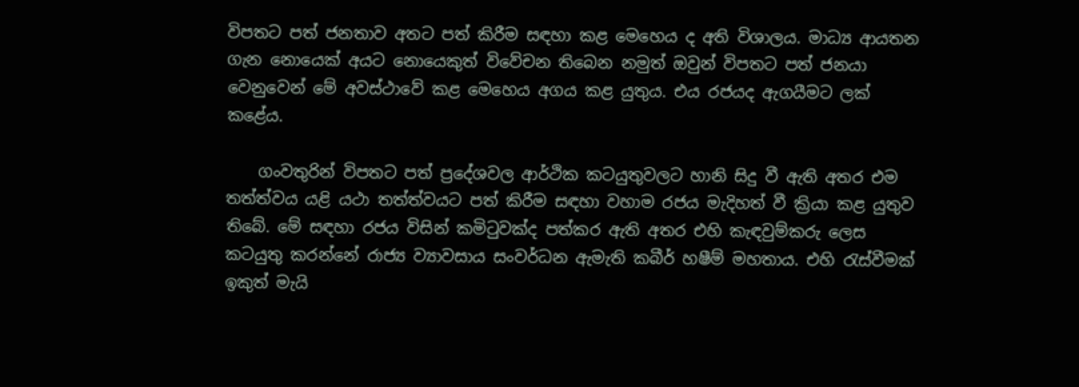විපතට පත් ජනතාව අතට පත් කිරීම සඳහා කළ මෙහෙය ද අති විශාලය. මාධ්‍ය ආයතන ගැන නොයෙක්‌ අයට නොයෙකුත් විවේචන තිබෙන නමුත් ඔවුන් විපතට පත් ජනයා වෙනුවෙන් මේ අවස්‌ථාවේ කළ මෙහෙය අගය කළ යුතුය. එය රජයද ඇගයීමට ලක්‌ කළේය.

    ගංවතුරින් විපතට පත් ප්‍රදේශවල ආර්ථික කටයුතුවලට හානි සිදු වී ඇති අතර එම තත්ත්වය යළි යථා තත්ත්වයට පත් කිරීම සඳහා වහාම රජය මැදිහත් වී ක්‍රියා කළ යුතුව තිබේ. මේ සඳහා රජය විසින් කමිටුවක්‌ද පත්කර ඇති අතර එහි කැඳවුම්කරු ලෙස කටයුතු කරන්නේ රාජ්‍ය ව්‍යාවසාය සංවර්ධන ඇමැති කබීර් හෂීම් මහතාය. එහි රැස්‌වීමක්‌ ඉකුත් මැයි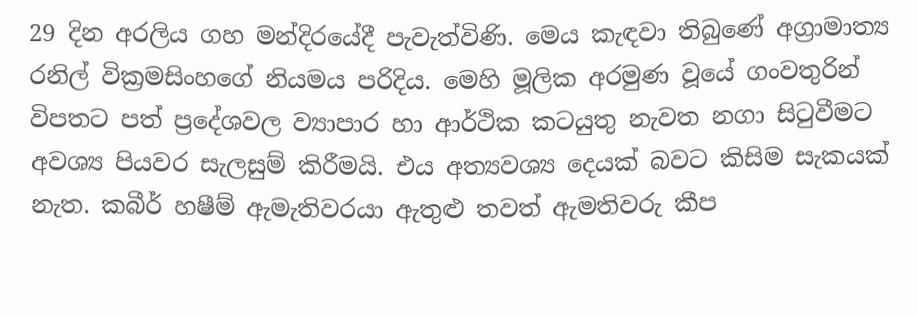29 දින අරලිය ගහ මන්දිරයේදී පැවැත්විණි. මෙය කැඳවා තිබුණේ අග්‍රාමාත්‍ය රනිල් වික්‍රමසිංහගේ නියමය පරිදිය. මෙහි මූලික අරමුණ වූයේ ගංවතුරින් විපතට පත් ප්‍රදේශවල ව්‍යාපාර හා ආර්ථික කටයුතු නැවත නගා සිටුවීමට අවශ්‍ය පියවර සැලසුම් කිරීමයි. එය අත්‍යවශ්‍ය දෙයක්‌ බවට කිසිම සැකයක්‌ නැත. කබීර් හෂීම් ඇමැතිවරයා ඇතුළු තවත් ඇමතිවරු කීප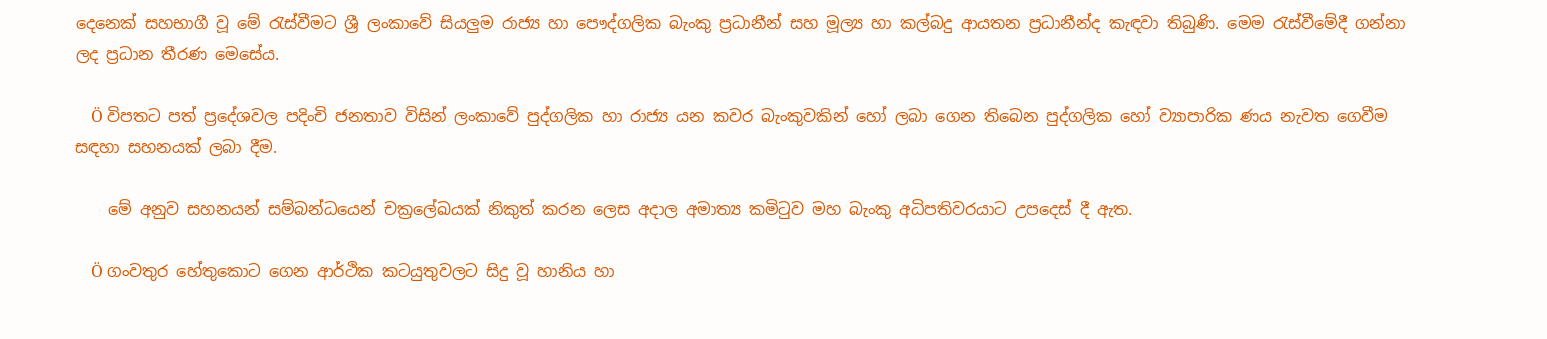දෙනෙක්‌ සහභාගී වූ මේ රැස්‌වීමට ශ්‍රී ලංකාවේ සියලුම රාජ්‍ය හා පෞද්ගලික බැංකු ප්‍රධානීන් සහ මූල්‍ය හා කල්බදු ආයතන ප්‍රධානීන්ද කැඳවා තිබුණි. මෙම රැස්‌වීමේදී ගන්නා ලද ප්‍රධාන තීරණ මෙසේය.

    Ö විපතට පත් ප්‍රදේශවල පදිංචි ජනතාව විසින් ලංකාවේ පුද්ගලික හා රාජ්‍ය යන කවර බැංකුවකින් හෝ ලබා ගෙන තිබෙන පුද්ගලික හෝ ව්‍යාපාරික ණය නැවත ගෙවීම සඳහා සහනයක්‌ ලබා දීම.

    මේ අනුව සහනයන් සම්බන්ධයෙන් චක්‍රලේඛයක්‌ නිකුත් කරන ලෙස අදාල අමාත්‍ය කමිටුව මහ බැංකු අධිපතිවරයාට උපදෙස්‌ දී ඇත.

    Ö ගංවතුර හේතුකොට ගෙන ආර්ථික කටයුතුවලට සිදු වූ හානිය හා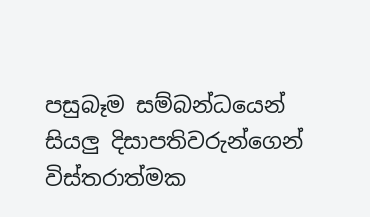පසුබෑම සම්බන්ධයෙන් සියලු දිසාපතිවරුන්ගෙන් විස්‌තරාත්මක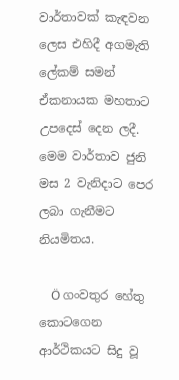වාර්තාවක්‌ කැඳවන ලෙස එහිදී අගමැති ලේකම් සමන් ඒකනායක මහතාට උපදෙස්‌ දෙන ලදී. මෙම වාර්තාව ජුනි මස 2 වැනිදාට පෙර ලබා ගැනීමට නියමිතය.

    Ö ගංවතුර හේතු කොටගෙන ආර්ථිකයට සිදු වූ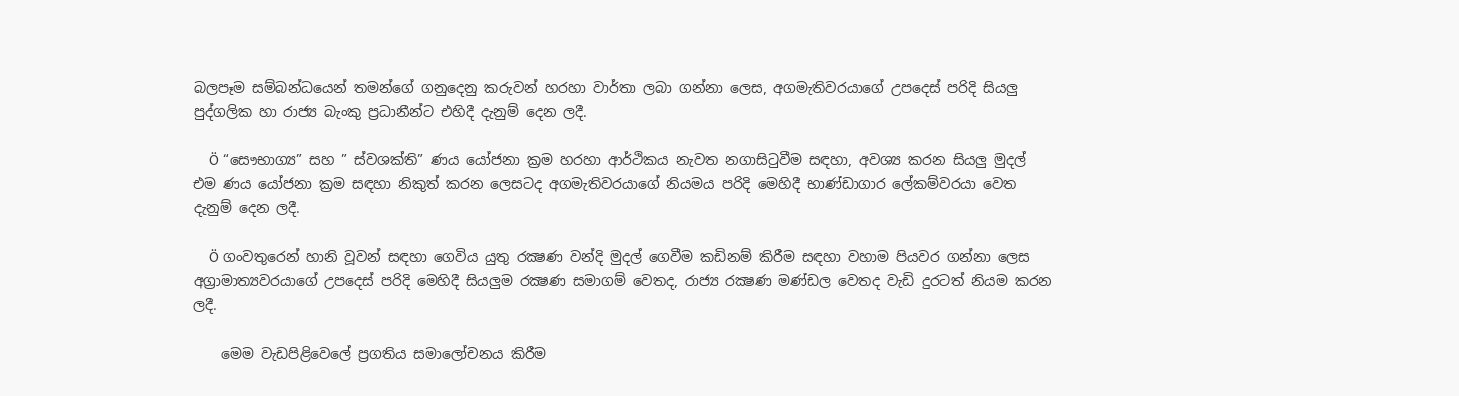බලපෑම සම්බන්ධයෙන් තමන්ගේ ගනුදෙනු කරුවන් හරහා වාර්තා ලබා ගන්නා ලෙස, අගමැතිවරයාගේ උපදෙස්‌ පරිදි සියලු පුද්ගලික හා රාජ්‍ය බැංකු ප්‍රධානීන්ට එහිදී දැනුම් දෙන ලදී.

    Ö “සෞභාග්‍ය” සහ ” ස්‌වශක්‌ති” ණය යෝජනා ක්‍රම හරහා ආර්ථිකය නැවත නගාසිටුවීම සඳහා, අවශ්‍ය කරන සියලු මුදල් එම ණය යෝජනා ක්‍රම සඳහා නිකුත් කරන ලෙසටද අගමැතිවරයාගේ නියමය පරිදි මෙහිදී භාණ්‌ඩාගාර ලේකම්වරයා වෙත දැනුම් දෙන ලදී.

    Ö ගංවතුරෙන් හානි වූවන් සඳහා ගෙවිය යුතු රක්‍ෂණ වන්දි මුදල් ගෙවීම කඩිනම් කිරීම සඳහා වහාම පියවර ගන්නා ලෙස අග්‍රාමාත්‍යවරයාගේ උපදෙස්‌ පරිදි මෙහිදී සියලුම රක්‍ෂණ සමාගම් වෙතද, රාජ්‍ය රක්‍ෂණ මණ්‌ඩල වෙතද වැඩි දුරටත් නියම කරන ලදී.

    මෙම වැඩපිළිවෙලේ ප්‍රගතිය සමාලෝචනය කිරීම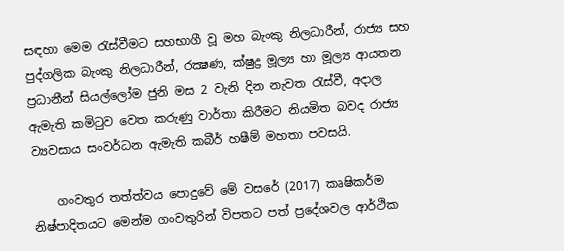සඳහා මෙම රැස්‌වීමට සහභාගී වූ මහ බැංකු නිලධාරීන්, රාජ්‍ය සහ පුද්ගලික බැංකු නිලධාරීන්, රක්‍ෂණ, ක්‌ෂුද්‍ර මූල්‍ය හා මූල්‍ය ආයතන ප්‍රධානීන් සියල්ලෝම ජුනි මස 2 වැනි දින නැවත රැස්‌වී, අදාල ඇමැති කමිටුව වෙත කරුණු වාර්තා කිරීමට නියමිත බවද රාජ්‍ය ව්‍යවසාය සංවර්ධන ඇමැති කබීර් හෂීම් මහතා පවසයි.

    ගංවතුර තත්ත්වය පොදුවේ මේ වසරේ (2017) කෘෂිකර්ම නිෂ්පාදිතයට මෙන්ම ගංවතුරින් විපතට පත් ප්‍රදේශවල ආර්ථික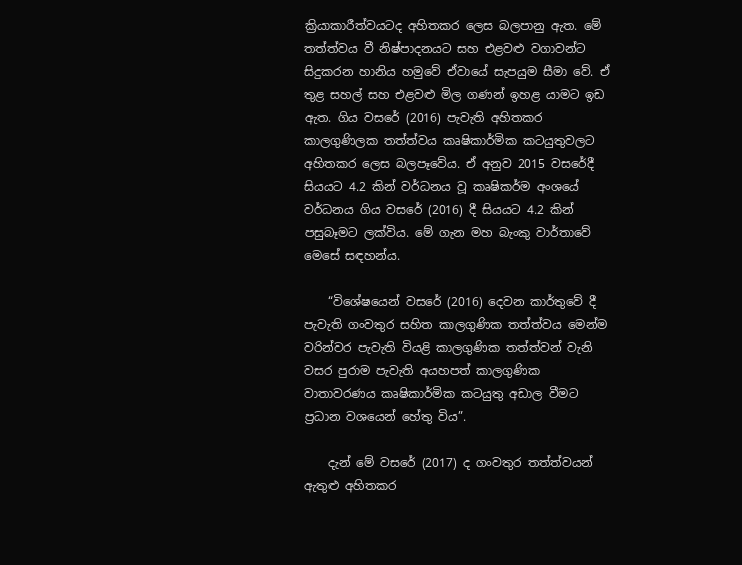ක්‍රියාකාරීත්වයටද අහිතකර ලෙස බලපානු ඇත. මේ තත්ත්වය වී නිෂ්පාදනයට සහ එළවළු වගාවන්ට සිදුකරන හානිය හමුවේ ඒවායේ සැපයුම සීමා වේ. ඒ තුළ සහල් සහ එළවළු මිල ගණන් ඉහළ යාමට ඉඩ ඇත. ගිය වසරේ (2016) පැවැති අහිතකර කාලගුණිලක තත්ත්වය කෘෂිකාර්මික කටයුතුවලට අහිතකර ලෙස බලපෑවේය. ඒ අනුව 2015 වසරේදී සියයට 4.2 කින් වර්ධනය වූ කෘෂිකර්ම අංශයේ වර්ධනය ගිය වසරේ (2016) දී සියයට 4.2 කින් පසුබෑමට ලක්‌විය. මේ ගැන මහ බැංකු වාර්තාවේ මෙසේ සඳහන්ය.

    “විශේෂයෙන් වසරේ (2016) දෙවන කාර්තුවේ දී පැවැති ගංවතුර සහිත කාලගුණික තත්ත්වය මෙන්ම වරින්වර පැවැති වියළි කාලගුණික තත්ත්වන් වැනි වසර පුරාම පැවැති අයහපත් කාලගුණික වාතාවරණය කෘෂිකාර්මික කටයුතු අඩාල වීමට ප්‍රධාන වශයෙන් හේතු විය”.

    දැන් මේ වසරේ (2017) ද ගංවතුර තත්ත්වයන් ඇතුළු අහිතකර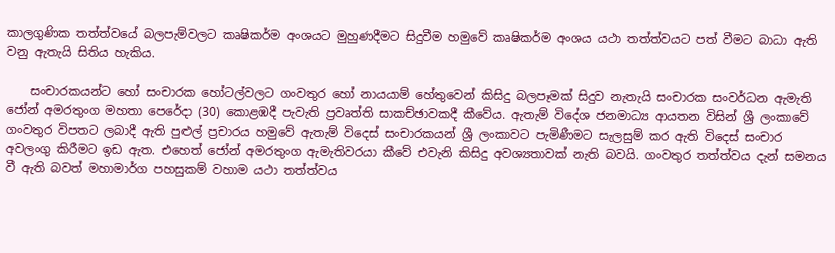කාලගුණික තත්ත්වයේ බලපැම්වලට කෘෂිකර්ම අංශයට මුහුණදීමට සිදුවීම හමුවේ කෘෂිකර්ම අංශය යථා තත්ත්වයට පත් වීමට බාධා ඇති වනු ඇතැයි සිතිය හැකිය.

    සංචාරකයන්ට හෝ සංචාරක හෝටල්වලට ගංවතුර හෝ නායයාම් හේතුවෙන් කිසිදු බලපෑමක්‌ සිදුව නැතැයි සංචාරක සංවර්ධන ඇමැති ජෝන් අමරතුංග මහතා පෙරේදා (30) කොළඹදී පැවැති ප්‍රවෘත්ති සාකච්ඡාවකදී කීවේය. ඇතැම් විදේශ ජනමාධ්‍ය ආයතන විසින් ශ්‍රී ලංකාවේ ගංවතුර විපතට ලබාදී ඇති පුළුල් ප්‍රචාරය හමුවේ ඇතැම් විදෙස්‌ සංචාරකයන් ශ්‍රී ලංකාවට පැමිණීමට සැලසුම් කර ඇති විදෙස්‌ සංචාර අවලංගු කිරීමට ඉඩ ඇත. එහෙත් ජෝන් අමරතුංග ඇමැතිවරයා කීවේ එවැනි කිසිදු අවශ්‍යතාවක්‌ නැති බවයි. ගංවතුර තත්ත්වය දැන් සමනය වී ඇති බවත් මහාමාර්ග පහසුකම් වහාම යථා තත්ත්වය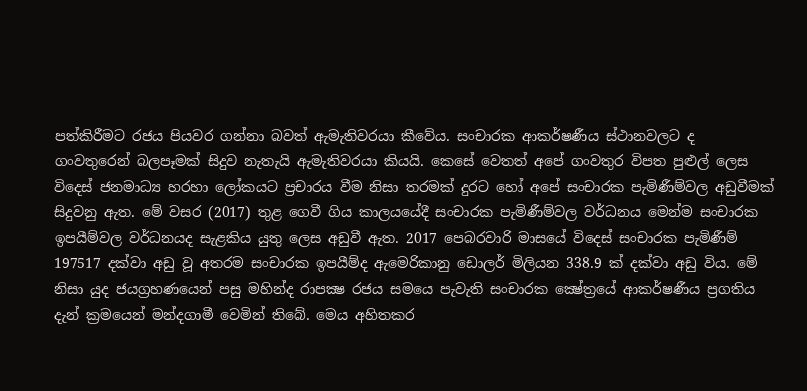පත්කිරීමට රජය පියවර ගන්නා බවත් ඇමැතිවරයා කීවේය. සංචාරක ආකර්ෂණීය ස්‌ථානවලට ද ගංවතුරෙන් බලපෑමක්‌ සිදුව නැතැයි ඇමැතිවරයා කියයි. කෙසේ වෙතත් අපේ ගංවතුර විපත පුළුල් ලෙස විදෙස්‌ ජනමාධ්‍ය හරහා ලෝකයට ප්‍රචාරය වීම නිසා තරමක්‌ දුරට හෝ අපේ සංචාරක පැමිණීම්වල අඩුවීමක්‌ සිදුවනු ඇත. මේ වසර (2017) තුළ ගෙවී ගිය කාලයයේදී සංචාරක පැමිණීම්වල වර්ධනය මෙන්ම සංචාරක ඉපයීම්වල වර්ධනයද සැළකිය යුතු ලෙස අඩුවී ඇත. 2017 පෙබරවාරි මාසයේ විදෙස්‌ සංචාරක පැමිණීම් 197517 දක්‌වා අඩු වූ අතරම සංචාරක ඉපයීම්ද ඇමෙරිකානු ඩොලර් මිලියන 338.9 ක්‌ දක්‌වා අඩු විය. මේ නිසා යුද ජයග්‍රහණයෙන් පසු මහින්ද රාපක්‍ෂ රජය සමයෙ පැවැති සංචාරක ක්‍ෂේත්‍රයේ ආකර්ෂණීය ප්‍රගතිය දැන් ක්‍රමයෙන් මන්දගාමී වෙමින් තිබේ. මෙය අහිතකර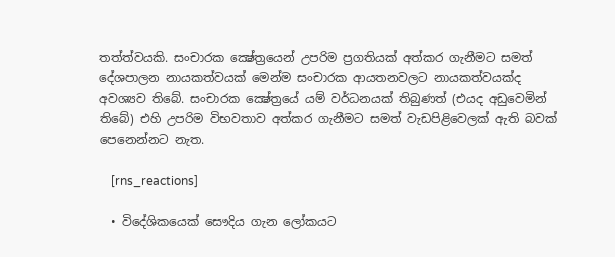තත්ත්වයකි. සංචාරක ක්‍ෂේත්‍රයෙන් උපරිම ප්‍රගතියක්‌ අත්කර ගැනීමට සමත් දේශපාලන නායකත්වයක්‌ මෙන්ම සංචාරක ආයතනවලට නායකත්වයක්‌ද අවශ්‍යව තිබේ. සංචාරක ක්‍ෂේත්‍රයේ යම් වර්ධනයක්‌ තිබුණත් (එයද අඩුවෙමින් තිබේ) එහි උපරිම විභවතාව අත්කර ගැනීමට සමත් වැඩපිළිවෙලක්‌ ඇති බවක්‌ පෙනෙන්නට නැත.

    [rns_reactions]

  • විදේශිකයෙක් සෞදිය ගැන ලෝකයට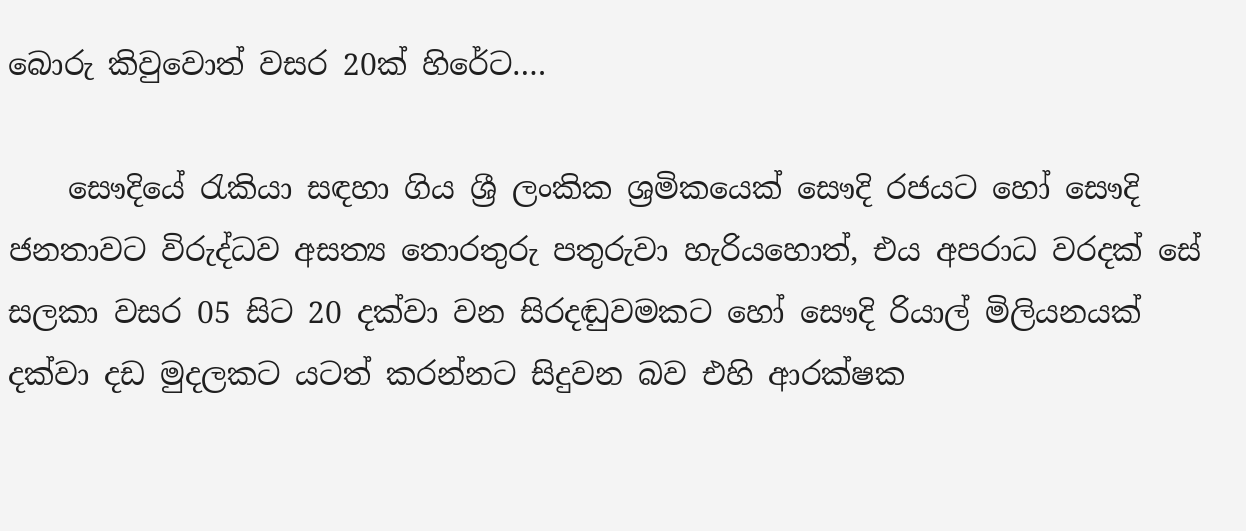බොරු කිවුවොත් වසර 20ක් හිරේට….

    සෞදියේ රැකියා සඳහා ගිය ශ්‍රී ලංකික ශ්‍රමිකයෙක් සෞදි රජයට හෝ සෞදි ජනතාවට විරුද්ධව අසත්‍ය තොරතුරු පතුරුවා හැරියහොත්, එය අපරාධ වරදක් සේ සලකා වසර 05 සිට 20 දක්වා වන සිරදඬුවමකට හෝ සෞදි රියාල් මිලියනයක් දක්වා දඩ මුදලකට යටත් කරන්නට සිදුවන බව එහි ආරක්ෂක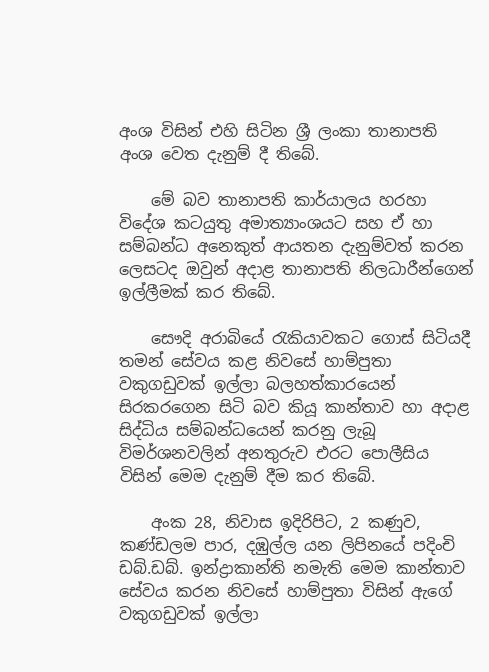අංශ විසින් එහි සිටින ශ්‍රී ලංකා තානාපති අංශ වෙත දැනුම් දී තිබේ.

    මේ බව තානාපති කාර්යාලය හරහා විදේශ කටයුතු අමාත්‍යාංශයට සහ ඒ හා සම්බන්ධ අනෙකුත් ආයතන දැනුම්වත් කරන ලෙසටද ඔවුන් අදාළ තානාපති නිලධාරීන්ගෙන් ඉල්ලීමක් කර තිබේ.

    සෞදි අරාබියේ රැකියාවකට ගොස් සිටියදී තමන් සේවය කළ නිවසේ හාම්පුතා වකුගඩුවක් ඉල්ලා බලහත්කාරයෙන් සිරකරගෙන සිටි බව කියූ කාන්තාව හා අදාළ සිද්ධිය සම්බන්ධයෙන් කරනු ලැබූ විමර්ශනවලින් අනතුරුව එරට ‍පොලීසිය විසින් මෙම දැනුම් දීම කර තිබේ.

    අංක 28, නිවාස ඉදිරිපිට, 2 කණුව, කණ්ඩලම පාර, දඹුල්ල යන ලිපිනයේ පදිංචි ඩබ්.ඩබ්. ඉන්ද්‍රාකාන්ති නමැති මෙම කාන්තාව සේවය කරන නිවසේ හාම්පුතා විසින් ඇගේ වකුගඩුවක් ඉල්ලා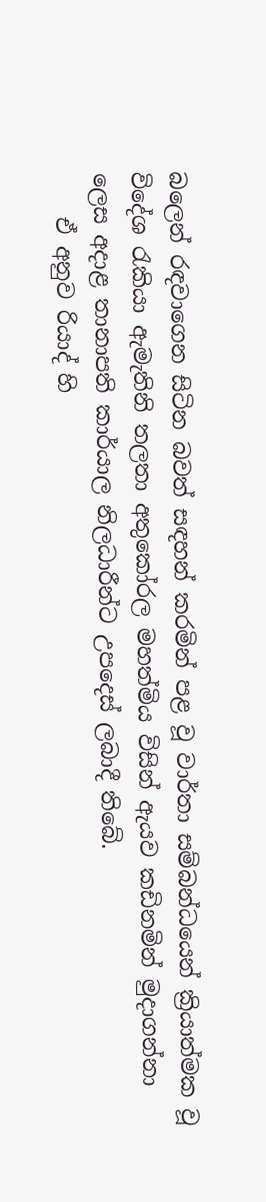බලෙන් රඳවාගෙන සිටින බවත් සඳහන් කරමින් පළ වූ වාර්තා සම්බන්ධයෙන් ක්‍රියාත්මක වූ විදේශ රැකියා ඇමැතිනි තලතා අතුකෝරල මහත්මිය විසින් ඇයව කඩිනමින් මුදාගන්නා ලෙස අදාළ තානාපති කාර්යාල නිලධාරීන්ට උපදෙස් ලබාදී තිබේ.
    ඒ අනුව රියාද් හි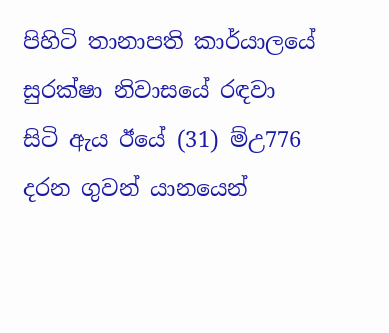පිහිටි තානාපති කාර්යාලයේ සුරක්ෂා නිවාසයේ රඳවා සිටි ඇය ඊයේ (31) ම්උ776 දරන ගුවන් යානයෙන්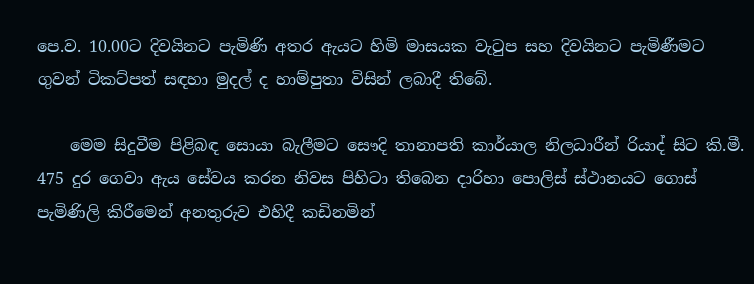පෙ.ව. 10.00ට දිවයිනට පැමිණි අතර ඇයට හිමි මාසයක වැටුප සහ දිවයිනට පැමිණීමට ගුවන් ටිකට්පත් සඳහා මුදල් ද හාම්පුතා විසින් ලබාදී තිබේ.

    මෙම සිදුවීම පිළිබඳ සොයා බැලීමට සෞදි තානාපති කාර්යාල නිලධාරීන් රියාද් සිට කි.මී. 475 දුර ගෙවා ඇය සේවය කරන නිවස පිහිටා තිබෙන දාරිහා ‍පොලිස් ස්ථානයට ගොස් පැමිණිලි කිරීමෙන් අනතුරුව එහිදී කඩිනමින්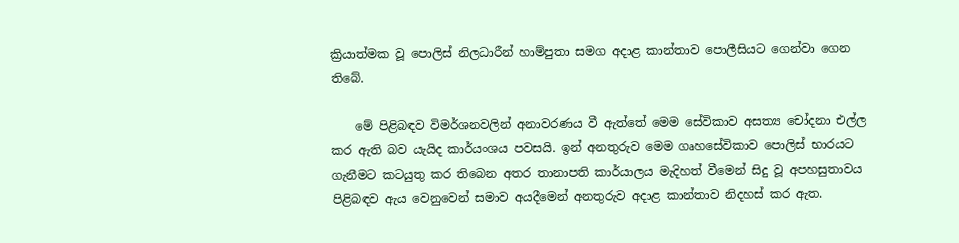ක්‍රියාත්මක වූ ‍පොලිස් නිලධාරීන් හාම්පුතා සමග අදාළ කාන්තාව ‍පොලීසියට ගෙන්වා ගෙන තිබේ.

    මේ පිළිබඳව විමර්ශනවලින් අනාවරණය වී ඇත්තේ මෙම සේවිකාව අසත්‍ය චෝදනා එල්ල කර ඇති බව යැයිද කාර්යංශය පවසයි. ඉන් අනතුරුව මෙම ගෘහසේවිකාව ‍පොලිස් භාරයට ගැනීමට කටයුතු කර තිබෙන අතර තානාපති කාර්යාලය මැදිහත් වීමෙන් සිදු වූ අපහසුතාවය පිළිබඳව ඇය වෙනුවෙන් සමාව අයදීමෙන් අනතුරුව අදාළ කාන්තාව නිදහස් කර ඇත.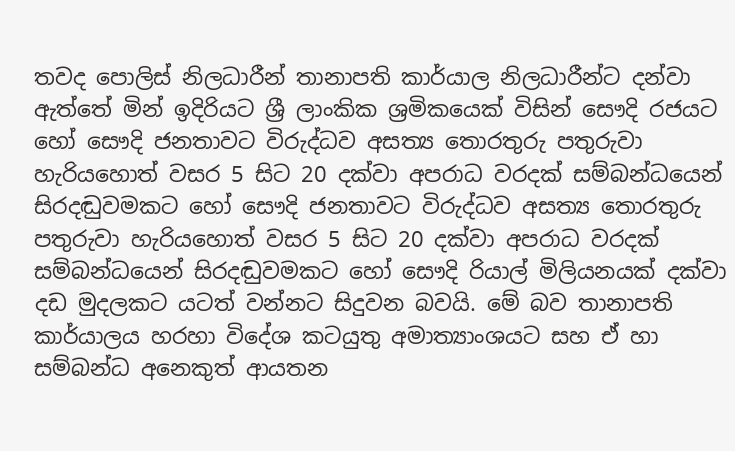තවද ‍පොලිස් නිලධාරීන් තානාපති කාර්යාල නිලධාරීන්ට දන්වා ඇත්තේ මින් ඉදිරියට ශ්‍රී ලාංකික ශ්‍රමිකයෙක් විසින් සෞදි රජයට හෝ සෞදි ජනතාවට විරුද්ධව අසත්‍ය තොරතුරු පතුරුවා හැරියහොත් වසර 5 සිට 20 දක්වා අපරාධ වරදක් සම්බන්ධයෙන් සිරදඬුවමකට හෝ සෞදි ජනතාවට විරුද්ධව අසත්‍ය තොරතුරු පතුරුවා හැරියහොත් වසර 5 සිට 20 දක්වා අපරාධ වරදක් සම්බන්ධයෙන් සිරදඬුවමකට හෝ සෞදි රියාල් මිලියනයක් දක්වා දඩ මුදලකට යටත් වන්නට සිදුවන බවයි. මේ බව තානාපති කාර්යාලය හරහා විදේශ කටයුතු අමාත්‍යාංශයට සහ ඒ හා සම්බන්ධ අනෙකුත් ආයතන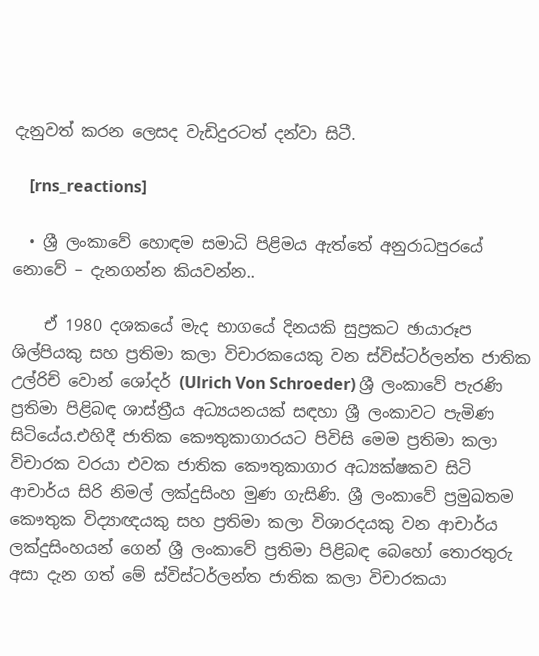දැනුවත් කරන ලෙසද වැඩිදුරටත් දන්වා සිටී.

    [rns_reactions]

  • ශ්‍රී ලංකාවේ හොඳම සමාධි පිළිමය ඇත්තේ අනුරාධපුරයේ නොවේ – දැනගන්න කියවන්න..

    ඒ 1980 දශකයේ මැද භාගයේ දිනයකි සුප්‍රකට ඡායාරූප ශිල්පියකු සහ ප්‍රතිමා කලා විචාරකයෙකු වන ස්විස්ටර්ලන්ත ජාතික උල්රිච් වොන් ශෝදර් (Ulrich Von Schroeder) ශ්‍රී ලංකාවේ පැරණි ප්‍රතිමා පිළිබඳ ශාස්ත්‍රීය අධ්‍යයනයක් සඳහා ශ්‍රී ලංකාවට පැමිණ සිටියේය.එහිදී ජාතික කෞතුකාගාරයට පිවිසි මෙම ප්‍රතිමා කලා විචාරක වරයා එවක ජාතික කෞතුකාගාර අධ්‍යක්ෂකව සිටි ආචාර්ය සිරි නිමල් ලක්දුසිංහ මුණ ගැසිණි. ශ්‍රී ලංකාවේ ප්‍රමුඛතම කෞතුක විද්‍යාඥයකු සහ ප්‍රතිමා කලා විශාරදයකු වන ආචාර්ය ලක්දුසිංහයන් ගෙන් ශ්‍රී ලංකාවේ ප්‍රතිමා පිළිබඳ බෙහෝ තොරතුරු අසා දැන ගත් මේ ස්විස්ටර්ලන්ත ජාතික කලා විචාරකයා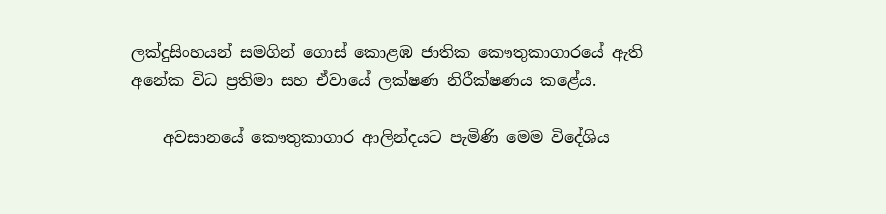ලක්දුසිංහයන් සමගින් ගොස් කොළඹ ජාතික කෞතුකාගාරයේ ඇති අනේක විධ ප්‍රතිමා සහ ඒවායේ ලක්ෂණ නිරීක්ෂණය කළේය.

    අවසානයේ කෞතුකාගාර ආලින්දයට පැමිණි මෙම විදේශිය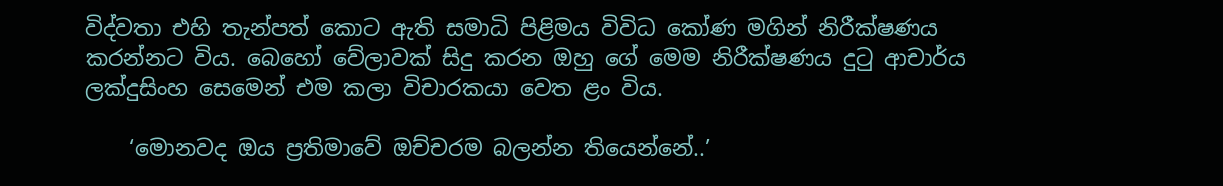විද්වතා එහි තැන්පත් කොට ඇති සමාධි පිළිමය විවිධ කෝණ මගින් නිරීක්ෂණය කරන්නට විය. බෙහෝ වේලාවක් සිදු කරන ඔහු ගේ මෙම නිරීක්ෂණය දුටු ආචාර්ය ලක්දුසිංහ සෙමෙන් එම කලා විචාරකයා වෙත ළං විය.

    ‘මොනවද ඔය ප්‍රතිමාවේ ඔච්චරම බලන්න තියෙන්නේ..’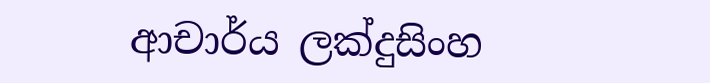ආචාර්ය ලක්දුසිංහ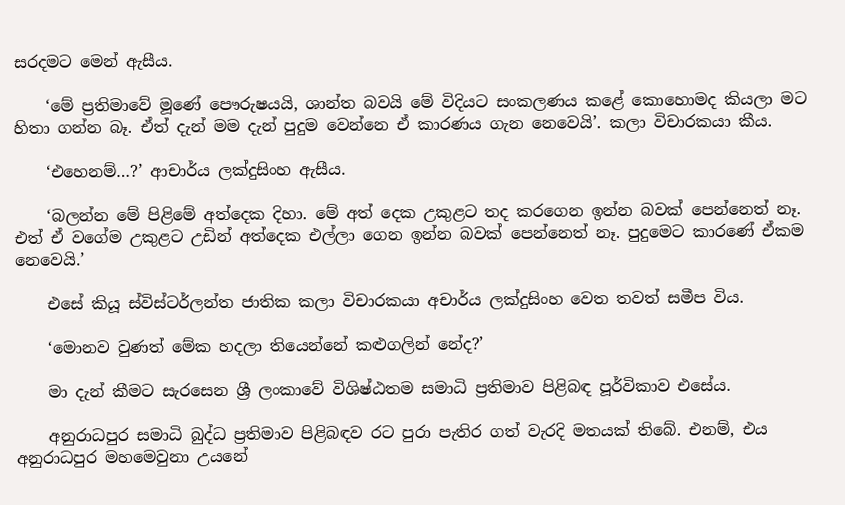සරදමට මෙන් ඇසීය.

    ‘මේ ප්‍රතිමාවේ මූණේ පෞරුෂයයි, ශාන්ත බවයි මේ විදියට සංකලණය කළේ කොහොමද කියලා මට හිතා ගන්න බෑ. ඒත් දැන් මම දැන් පුදුම වෙන්නෙ ඒ කාරණය ගැන නෙවෙයි’. කලා විචාරකයා කීය.

    ‘එහෙනම්…?’ ආචාර්ය ලක්දුසිංහ ඇසීය.

    ‘බලන්න මේ පිළිමේ අත්දෙක දිහා. මේ අත් දෙක උකුළට තද කරගෙන ඉන්න බවක් පෙන්නෙත් නෑ. එත් ඒ වගේම උකුළට උඩින් අත්දෙක එල්ලා ගෙන ඉන්න බවක් පෙන්නෙත් නෑ. පුදුමෙට කාරණේ ඒකම නෙවෙයි.’

    එසේ කියූ ස්විස්ටර්ලන්ත ජාතික කලා විචාරකයා අචාර්ය ලක්දුසිංහ වෙත තවත් සමීප විය.

    ‘මොනව වුණත් මේක හදලා තියෙන්නේ කළුගලින් නේද?’

    මා දැන් කීමට සැරසෙන ශ්‍රී ලංකාවේ විශිෂ්ඨතම සමාධි ප්‍රතිමාව පිළිබඳ පූර්විකාව එසේය.

    අනුරාධපුර සමාධි බුද්ධ ප්‍රතිමාව පිළිබඳව රට පුරා පැතිර ගත් වැරදි මතයක් තිබේ. එනම්, එය අනුරාධපුර මහමෙවුනා උයනේ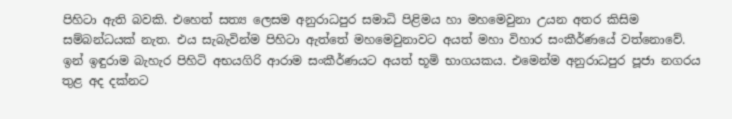පිහිටා ඇති බවකි. එහෙත් සත්‍ය ලෙසම අනුරාධපුර සමාධි පිළිමය හා මහමෙවුනා උයන අතර කිසිම සම්බන්ධයක් නැත. එය සැබැවින්ම පිහිටා ඇත්තේ මහමෙවුනාවට අයත් මහා විහාර සංකීර්ණයේ වත්නොවේ. ඉන් ඉඳුරාම බැහැර පිහිටි අභයගිරි ආරාම සංකීර්ණයට අයත් භූමි භාගයකය. එමෙන්ම අනුරාධපුර පූජා නගරය තුළ අද දක්නට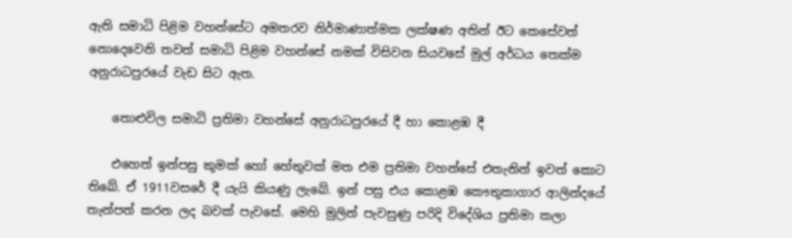ඇති සමාධි පිළිම වහන්සේට අමතරව නිර්මාණාත්මක ලක්ෂණ අතින් ඊට කෙසේවත් නොදෙවෙනි තවත් සමාධි පිළිම වහන්සේ නමක් විසිවන සියවසේ මුල් අර්ධය තෙක්ම අනුරාධපුරයේ වැඩ සිට ඇත.

    තොළුවිල සමාධි ප්‍රතිමා වහන්සේ අනුරාධපුරයේ දී හා කොළඹ දී

    එහෙත් ඉන්පසු කුමක් හෝ හේතුවක් මත එම ප්‍රතිමා වහන්සේ එතැනින් ඉවත් කොට තිබේ. ඒ 1911වසරේ දී යැයි කියණු ලැබේ. ඉන් පසු එය කොළඹ කෞතුකාගාර ආලින්දයේ තැන්පත් කරන ලද බවක් පැවසේ. මෙහි මුලින් පැවසුණු පරිදි විදේශිය ප්‍රතිමා කලා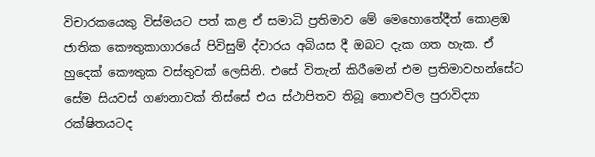විචාරකයෙකු විස්මයට පත් කළ ඒ සමාධි ප්‍රතිමාව මේ මෙහොතේදීත් කොළඹ ජාතික කෞතුකාගාරයේ පිවිසුම් ද්වාරය අබියස දී ඔබට දැක ගත හැක. ඒ හුදෙක් කෞතුක වස්තුවක් ලෙසිනි. එසේ විතැන් කිරීමෙන් එම ප්‍රතිමාවහන්සේට සේම සියවස් ගණනාවක් තිස්සේ එය ස්ථාපිතව තිබූ තොළුවිල පුරාවිද්‍යා රක්ෂිතයටද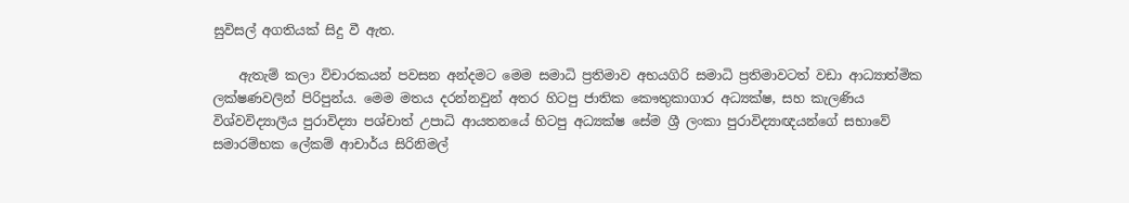සුවිසල් අගතියක් සිදු වී ඇත.

    ඇතැම් කලා විචාරකයන් පවසන අන්දමට මෙම සමාධි ප්‍රතිමාව අභයගිරි සමාධි ප්‍රතිමාවටත් වඩා ආධ්‍යාත්මික ලක්ෂණවලින් පිරිපුන්ය. මෙම මතය දරන්නවුන් අතර හිටපු ජාතික කෞතුකාගාර අධ්‍යක්ෂ, සහ කැලණිය විශ්වවිද්‍යාලීය පුරාවිද්‍යා පශ්චාත් උපාධි ආයතනයේ හිටපු අධ්‍යක්ෂ සේම ශ්‍රී ලංකා පුරාවිද්‍යාඥයන්ගේ සභාවේ සමාරම්භක ලේකම් ආචාර්ය සිරිනිමල්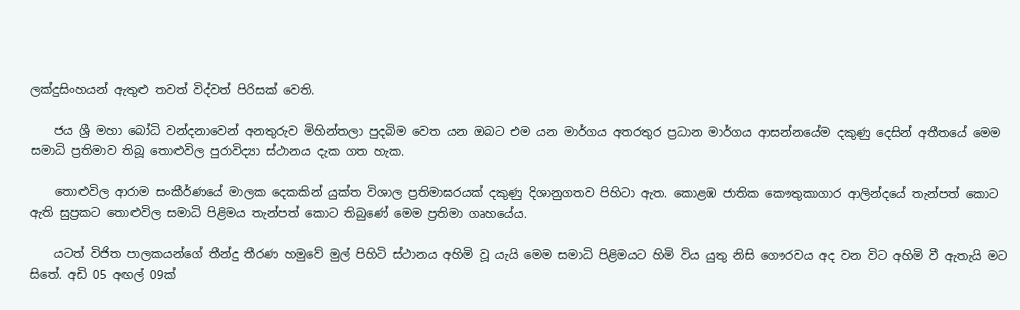ලක්දුසිංහයන් ඇතුළු තවත් විද්වත් පිරිසක් වෙති.

    ජය ශ්‍රී මහා බෝධි වන්දනාවෙන් අනතුරුව මිහින්තලා පුදබිම වෙත යන ඔබට එම යන මාර්ගය අතරතුර ප්‍රධාන මාර්ගය ආසන්නයේම දකුණු දෙසින් අතීතයේ මෙම සමාධි ප්‍රතිමාව තිබූ තොළුවිල පුරාවිද්‍යා ස්ථානය දැක ගත හැක.

    තොළුවිල ආරාම සංකීර්ණයේ මාලක දෙකකින් යුක්ත විශාල ප්‍රතිමාඝරයක් දකුණු දිශානුගතව පිහිටා ඇත. කොළඹ ජාතික කෞතුකාගාර ආලින්දයේ තැන්පත් කොට ඇති සුප්‍රකට තොළුවිල සමාධි පිළිමය තැන්පත් කොට තිබුණේ මෙම ප්‍රතිමා ගෘහයේය.

    යටත් විජිත පාලකයන්ගේ තීන්දු තීරණ හමුවේ මුල් පිහිටි ස්ථානය අහිමි වූ යැයි මෙම සමාධි පිළිමයට හිමි විය යුතු නිසි ගෞරවය අද වන විට අහිමි වී ඇතැයි මට සිතේ. අඩි 05 අඟල් 09ක්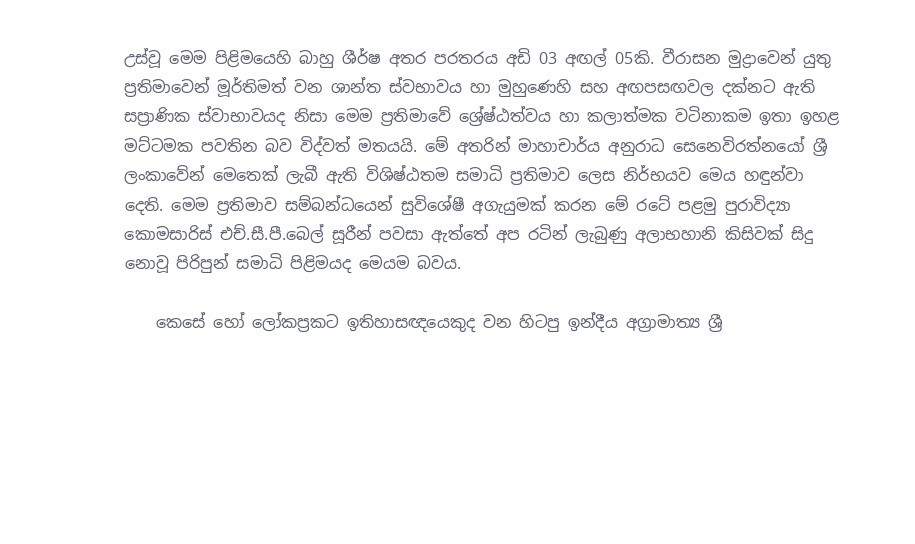උස්වූ මෙම පිළිමයෙහි බාහු ශීර්ෂ අතර පරතරය අඩි 03 අඟල් 05කි. වීරාසන මුද්‍රාවෙන් යුතු ප්‍රතිමාවෙන් මූර්තිමත් වන ශාන්ත ස්වභාවය හා මුහුණෙහි සහ අඟපසඟවල දක්නට ඇති සප්‍රාණික ස්වාභාවයද නිසා මෙම ප්‍රතිමාවේ ශ්‍රේෂ්ඨත්වය හා කලාත්මක වටිනාකම ඉතා ඉහළ මට්ටමක පවතින බව විද්වත් මතයයි. මේ අතරින් මාහාචාර්ය අනුරාධ සෙනෙවිරත්නයෝ ශ්‍රී ලංකාවේන් මෙතෙක් ලැබී ඇති විශිෂ්ඨතම සමාධි ප්‍රතිමාව ලෙස නිර්භයව මෙය හඳුන්වා දෙති. මෙම ප්‍රතිමාව සම්බන්ධයෙන් සුවිශේෂී අගැයුමක් කරන මේ රටේ පළමු පුරාවිද්‍යා කොමසාරිස් එච්.සී.පී.බෙල් සූරීන් පවසා ඇත්තේ අප රටින් ලැබුණු අලාභහානි කිසිවක් සිදු නොවූ පිරිපුන් සමාධි පිළිමයද මෙයම බවය.

    කෙසේ හෝ ලෝකප්‍රකට ඉතිහාසඥයෙකුද වන හිටපු ඉන්දීය අග්‍රාමාත්‍ය ශ්‍රී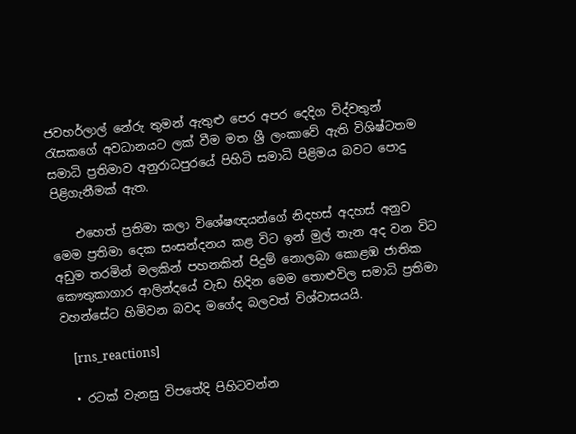ජවහර්ලාල් නේරු තුමන් ඇතුළු පෙර අපර දෙදිග විද්වතුන් රැසකගේ අවධානයට ලක් වීම මත ශ්‍රී ලංකාවේ ඇති විශිෂ්ටතම සමාධි ප්‍රතිමාව අනුරාධපුරයේ පිහිටි සමාධි පිළිමය බවට පොදු පිළිගැනීමක් ඇත.

    එහෙත් ප්‍රතිමා කලා විශේෂඥයන්ගේ නිදහස් අදහස් අනුව මෙම ප්‍රතිමා දෙක සංසන්දනය කළ විට ඉන් මුල් තැන අද වන විට අඩුම තරමින් මලකින් පහනකින් පිදුම් නොලබා කොළඹ ජාතික කෞතුකාගාර ආලින්දයේ වැඩ හිදින මෙම තොළුවිල සමාධි ප්‍රතිමා වහන්සේට හිමිවන බවද මගේද බලවත් විශ්වාසයයි.

    [rns_reactions]

  • රටක් වැනසු විපතේදි පිහිටවන්න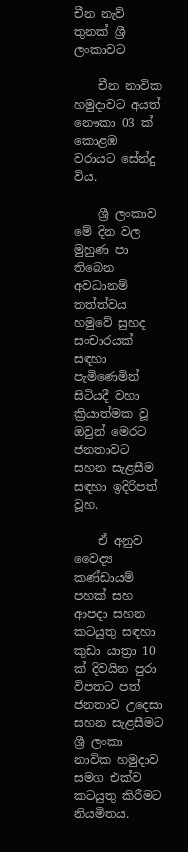චීන නැව් තුනක් ශ්‍රී ලංකාවට

    චීන නාවික හමුදාවට අයත් නෞකා 03 ක් කොළඹ වරායට සේන්දු විය.

    ශ්‍රී ලංකාව මේ දින වල මුහුණ පා තිබෙන අවධානම් තත්ත්වය හමුවේ සුහද සංචාරයක් සඳහා පැමිණෙමින් සිටියදී වහා ක්‍රියාත්මක වූ ඔවුන් මෙරට ජනතාවට සහන සැළසීම සඳහා ඉදිරිපත් වූහ.

    ඒ අනුව වෛද්‍ය කණ්ඩායම් පහක් සහ ආපදා සහන කටයුතු සඳහා කුඩා යාත්‍රා 10 ක් දිවයින පුරා විපතට පත් ජනතාව උදෙසා සහන සැළසීමට ශ්‍රී ලංකා නාවික හමුදාව සමග එක්ව කටයුතු කිරීමට නියමිතය.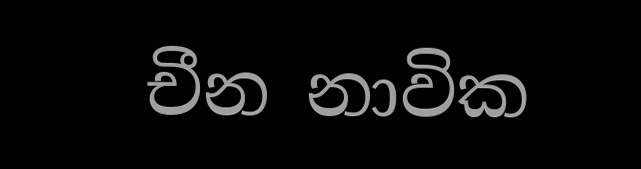චීන නාවික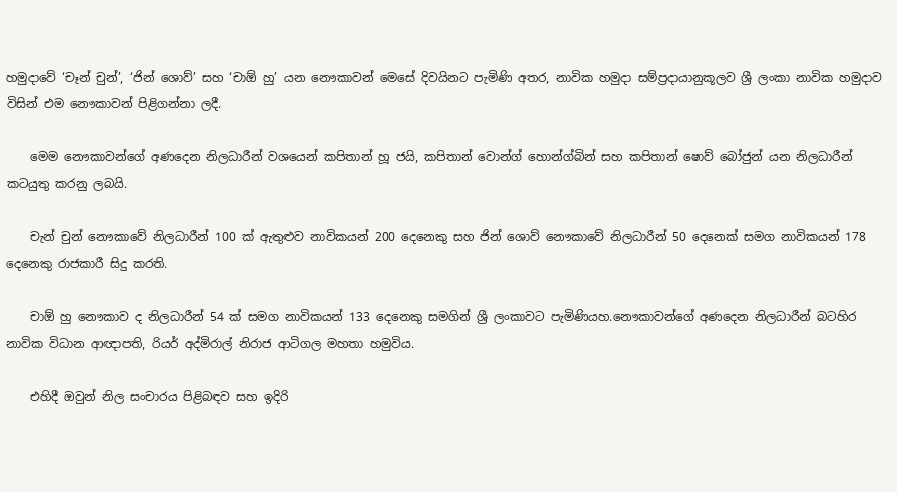හමුදාවේ ‘චෑන් චුන්’, ‘ජින් ශොව්’ සහ ‘චාඕ හු’ යන නෞකාවන් මෙසේ දිවයිනට පැමිණි අතර, නාවික හමුදා සම්ප්‍රදායානුකූලව ශ්‍රී ලංකා නාවික හමුදාව විසින් එම නෞකාවන් පිළිගන්නා ලදී.

    මෙම නෞකාවන්ගේ අණදෙන නිලධාරීන් වශයෙන් කපිතාන් හූ ජයි, කපිතාන් වොන්ග් හොන්ග්බින් සහ කපිතාන් ෂොව් බෝජුන් යන නිලධාරීන් කටයුතු කරනු ලබයි.

    චැන් චුන් නෞකාවේ නිලධාරීන් 100 ක් ඇතුළුව නාවිකයන් 200 දෙනෙකු සහ ජින් ශොව් නෞකාවේ නිලධාරීන් 50 දෙනෙක් සමග නාවිකයන් 178 දෙනෙකු රාජකාරී සිදු කරති.

    චාඕ හු නෞකාව ද නිලධාරීන් 54 ක් සමග නාවිකයන් 133 දෙනෙකු සමගින් ශ්‍රී ලංකාවට පැමිණියහ.නෞකාවන්ගේ අණදෙන නිලධාරීන් බටහිර නාවික විධාන ආඥාපති, රියර් අද්මිරාල් නිරාජ ආටිගල මහතා හමුවිය.

    එහිදී ඔවුන් නිල සංචාරය පිළිබඳව සහ ඉදිරි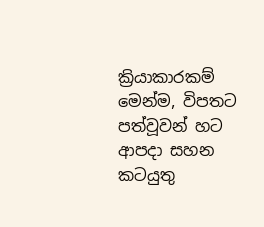ක්‍රියාකාරකම් මෙන්ම, විපතට පත්වූවන් හට ආපදා සහන කටයුතු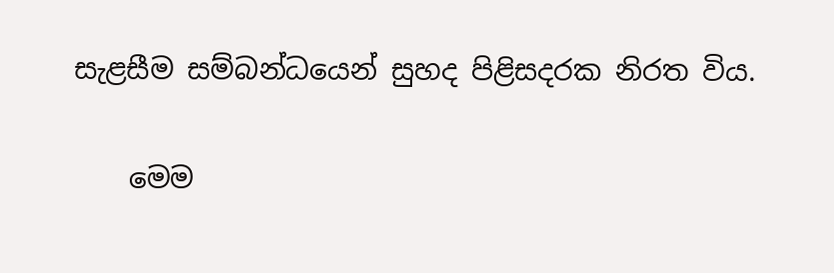සැළසීම සම්බන්ධයෙන් සුහද පිළිසදරක නිරත විය.

    මෙම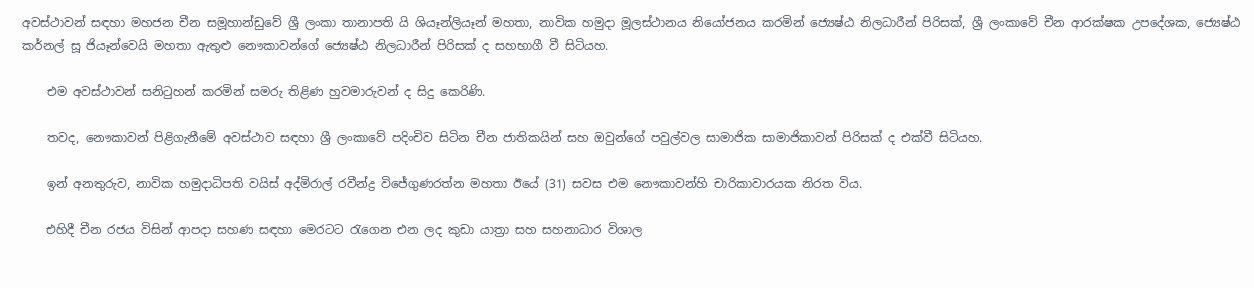අවස්ථාවන් සඳහා මහජන චීන සමූහාන්ඩුවේ ශ්‍රී ලංකා තානාපති යි ශියෑන්ලියෑන් මහතා, නාවික හමුදා මූලස්ථානය නියෝජනය කරමින් ජ්‍යෙෂ්ඨ නිලධාරීන් පිරිසක්, ශ්‍රී ලංකාවේ චීන ආරක්ෂක උපදේශක, ජ්‍යෙෂ්ඨ කර්නල් සූ ජියෑන්වෙයි මහතා ඇතුළු නෞකාවන්ගේ ජ්‍යෙෂ්ඨ නිලධාරීන් පිරිසක් ද සහභාගී වී සිටියහ.

    එම අවස්ථාවන් සනිටුහන් කරමින් සමරු තිළිණ හුවමාරුවන් ද සිදු කෙරිණි.

    තවද, නෞකාවන් පිළිගැනීමේ අවස්ථාව සඳහා ශ්‍රී ලංකාවේ පදිංචිව සිටින චීන ජාතිකයින් සහ ඔවුන්ගේ පවුල්වල සාමාජික සාමාජිකාවන් පිරිසක් ද එක්වී සිටියහ.

    ඉන් අනතුරුව, නාවික හමුදාධිපති වයිස් අද්මිරාල් රවීන්ද්‍ර විජේගුණරත්න මහතා ඊයේ (31) සවස එම නෞකාවන්හි චාරිකාවාරයක නිරත විය.

    එහිදී චීන රජය විසින් ආපදා සහණ සඳහා මෙරටට රැගෙන එන ලද කුඩා යාත්‍රා සහ සහනාධාර විශාල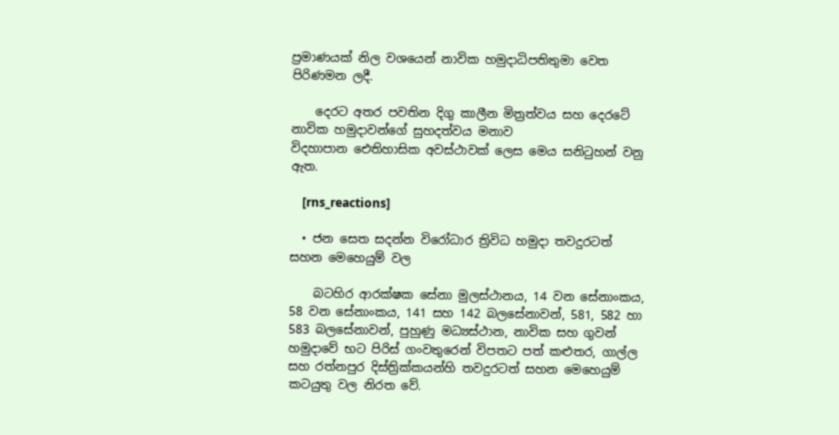ප්‍රමාණයක් නිල වශයෙන් නාවික හමුදාධිපතිතුමා වෙත පිරිණමන ලදී.

    දෙරට අතර පවතින දිගු කාලීන මිත්‍රත්වය සහ දෙරටේ නාවික හමුදාවන්ගේ සුහදත්වය මනාව විදහාපාන ‍ඓතිහාසික අවස්ථාවක් ලෙස මෙය සනිටුහන් වනු ඇත.

    [rns_reactions]

  • ජන සෙත සදන්න විරෝධාර ත්‍රිවිධ හමුදා තවදුරටත් සහන මෙහෙයුම් වල

    බටහිර ආරක්ෂක සේනා මුලස්ථානය, 14 වන සේනාංකය, 58 වන සේනාංකය, 141 සහ 142 බලසේනාවන්, 581, 582 හා 583 බලසේනාවන්, පුහුණු මධ්‍යස්ථාන, නාවික සහ ගුවන් හමුදාවේ භට පිරිස් ගංවතුරෙන් විපතට පත් කළුතර, ගාල්ල සහ රත්නපුර දිස්ත්‍රික්කයන්හි තවදුරටත් සහන මෙහෙයුම් කටයුතු වල නිරත වේ.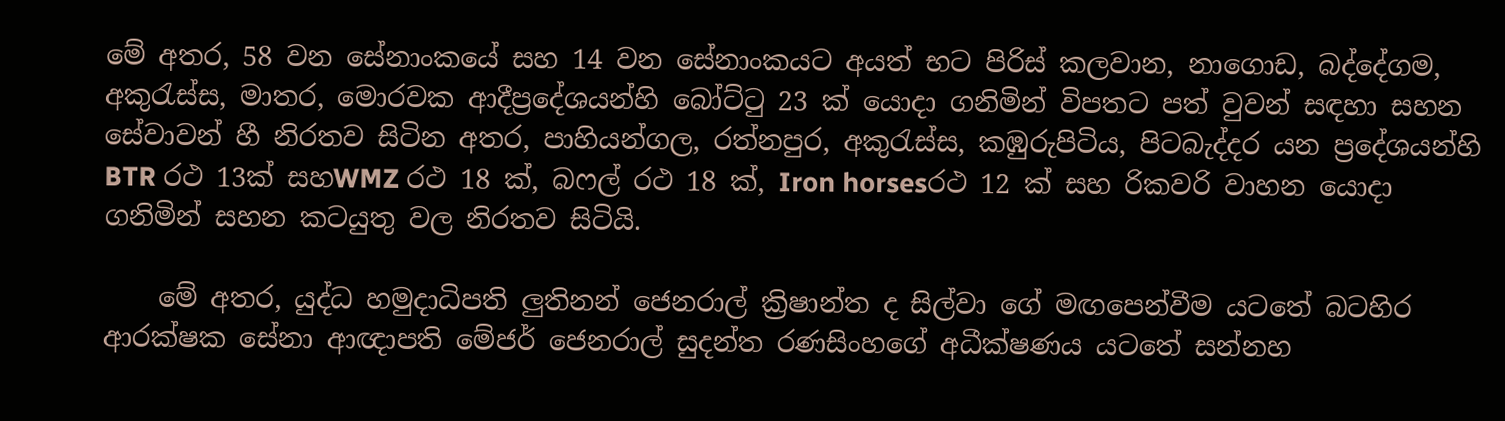මේ අතර, 58 වන සේනාංකයේ සහ 14 වන සේනාංකයට අයත් භට පිරිස් කලවාන, නාගොඩ, බද්දේගම, අකුරැස්ස, මාතර, මොරවක ආදීප්‍රදේශයන්හි බෝට්ටු 23 ක් යොදා ගනිමින් විපතට පත් වුවන් සඳහා සහන සේවාවන් හී නිරතව සිටින අතර, පාහියන්ගල, රත්නපුර, අකුරැස්ස, කඹුරුපිටිය, පිටබැද්දර යන ප්‍රදේශයන්හි BTR රථ 13ක් සහWMZ රථ 18 ක්, බෆල් රථ 18 ක්, Iron horsesරථ 12 ක් සහ රිකවරි වාහන යොදා ගනිමින් සහන කටයුතු වල නිරතව සිටියි.

    මේ අතර, යුද්ධ හමුදාධිපති ලුතිනන් ජෙනරාල් ක්‍රිෂාන්ත ද සිල්වා ගේ මඟපෙන්වීම යටතේ බටහිර ආරක්ෂක සේනා ආඥාපති මේජර් ජෙනරාල් සුදන්ත රණසිංහගේ අධීක්ෂණය යටතේ සන්නහ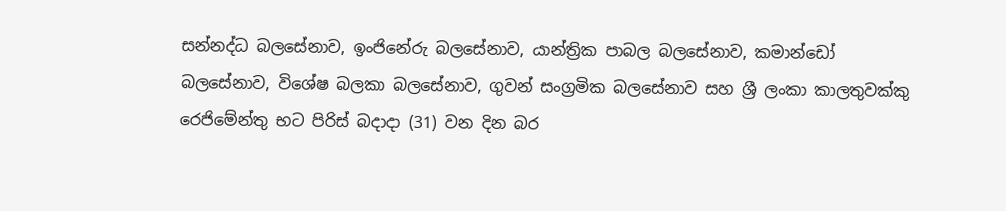සන්නද්ධ බලසේනාව, ඉංජිනේරු බලසේනාව, යාන්ත්‍රික පාබල බලසේනාව, කමාන්ඩෝ බලසේනාව, විශේෂ බලකා බලසේනාව, ගුවන් සංග්‍රමික බලසේනාව සහ ශ්‍රී ලංකා කාලතුවක්කු රෙජිමේන්තු භට පිරිස් බදාදා (31) වන දින බර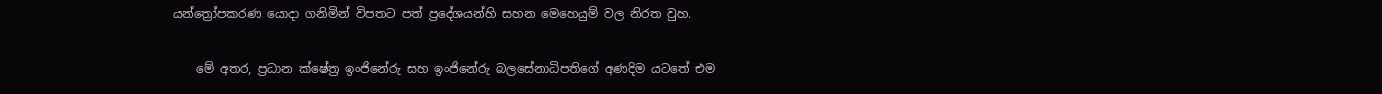යන්ත්‍රෝපකරණ යොදා ගනිමින් විපතට පත් ප්‍රදේශයන්හි සහන මෙහෙයුම් වල නිරත වුහ.

    මේ අතර, ප්‍රධාන ක්ෂේත්‍ර ඉංජිනේරු සහ ඉංජිනේරු බලසේනාධිපතිගේ අණදිම යටතේ එම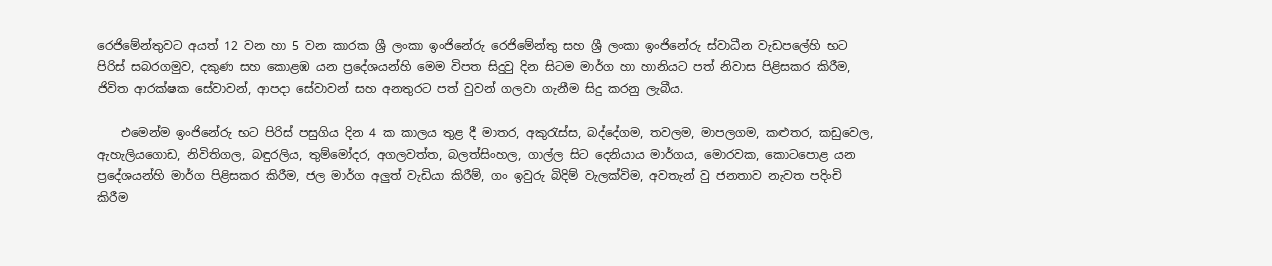රෙජිමේන්තුවට අයත් 12 වන හා 5 වන කාරක ශ්‍රී ලංකා ඉංජිනේරු රෙජිමේන්තු සහ ශ්‍රී ලංකා ඉංජිනේරු ස්වාධීන වැඩපලේහි භට පිරිස් සබරගමුව, දකුණ සහ කොළඹ යන ප්‍රදේශයන්හි මෙම විපත සිදුවු දින සිටම මාර්ග හා හානියට පත් නිවාස පිළිසකර කිරීම, ජිවිත ආරක්ෂක සේවාවන්, ආපදා සේවාවන් සහ අනතුරට පත් වුවන් ගලවා ගැනීම සිදු කරනු ලැබීය.

    එමෙන්ම ඉංජිනේරු භට පිරිස් පසුගිය දින 4 ක කාලය තුළ දී මාතර, අකුරැස්ස, බද්දේගම, තවලම, මාපලගම, කළුතර, කඩුවෙල, ඇහැලියගොඩ, නිවිතිගල, බඳුරලිය, තුම්මෝදර, අගලවත්ත, බලත්සිංහල, ගාල්ල සිට දෙනියාය මාර්ගය, මොරවක, කොටපොළ යන ප්‍රදේශයන්හි මාර්ග පිළිසකර කිරීම, ජල මාර්ග අලුත් වැඩියා කිරීම්, ගං ඉවුරු බිදිම් වැලක්විම, අවතැන් වු ජනතාව නැවත පදිංචි කිරීම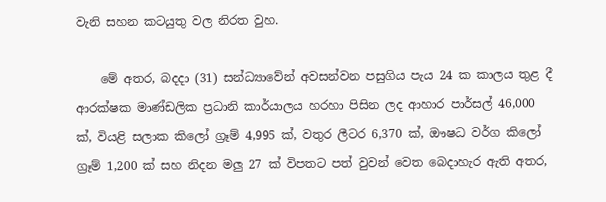වැනි සහන කටයුතු වල නිරත වුහ.

    මේ අතර, බදදා (31) සන්ධ්‍යාවේන් අවසන්වන පසුගිය පැය 24 ක කාලය තුළ දී ආරක්ෂක මාණ්ඩලික ප්‍රධානි කාර්යාලය හරහා පිසින ලද ආහාර පාර්සල් 46,000 ක්, වියළි සලාක කිලෝ ග්‍රෑම් 4,995 ක්, වතුර ලීටර 6,370 ක්, ඖෂධ වර්ග කිලෝ ග්‍රෑම් 1,200 ක් සහ නිදන මලු 27 ක් විපතට පත් වුවන් වෙත බෙදාහැර ඇති අතර,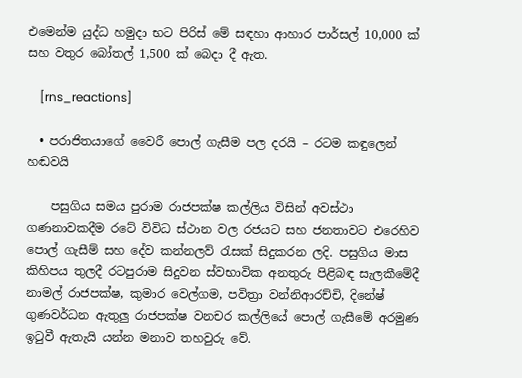එමෙන්ම යුද්ධ හමුදා භට පිරිස් මේ සඳහා ආහාර පාර්සල් 10,000 ක් සහ වතුර බෝතල් 1,500 ක් බෙදා දී ඇත.

    [rns_reactions]

  • පරාජිතයාගේ වෛරී පොල් ගැසීම පල දරයි – රටම කඳුලෙන් හඬවයි

    පසුගිය සමය පුරාම රාජපක්ෂ කල්ලිය විසින් අවස්ථා ගණනාවකදීම රටේ විවිධ ස්ථාන වල රජයට සහ ජනතාවට එරෙහිව පොල් ගැසීම් සහ දේව කන්නලව් රැසක් සිදුකරන ලදි. පසුගිය මාස කිහිපය තුලදී රටපුරාම සිදුවන ස්වභාවික අනතුරු පිළිබඳ සැලකීමේදී නාමල් රාජපක්ෂ, කුමාර වෙල්ගම, පවිත්‍රා වන්නිආරච්චි, දිනේෂ් ගුණවර්ධන ඇතුලු රාජපක්ෂ වනචර කල්ලියේ පොල් ගැසීමේ අරමුණ ඉටුවී ඇතැයි යන්න මනාව තහවුරු වේ.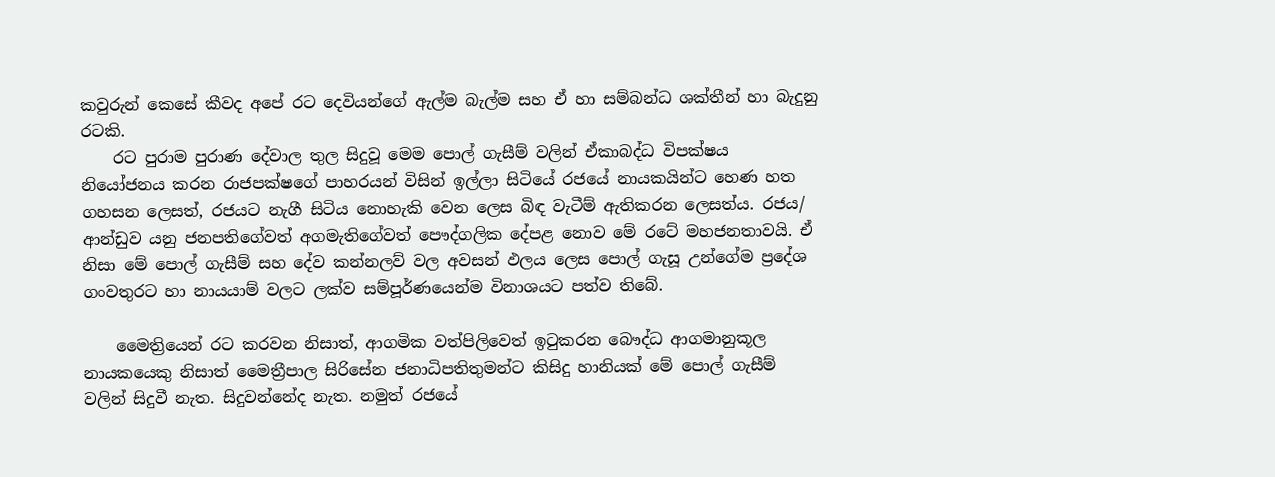කවුරුන් කෙසේ කීවද අපේ රට දෙවියන්ගේ ඇල්ම බැල්ම සහ ඒ හා සම්බන්ධ ශක්තීන් හා බැදුනු රටකි.
    රට පුරාම පුරාණ දේවාල තුල සිදුවූ මෙම පොල් ගැසීම් වලින් ඒකාබද්ධ විපක්ෂය නියෝජනය කරන රාජපක්ෂගේ පාහරයන් විසින් ඉල්ලා සිටියේ රජයේ නායකයින්ට හෙණ හත ගහසන ලෙසත්, රජයට නැගී සිටිය නොහැකි වෙන ලෙස බිඳ වැටීම් ඇතිකරන ලෙසත්ය. රජය/ ආන්ඩුව යනු ජනපතිගේවත් අගමැතිගේවත් පෞද්ගලික දේපළ නොව මේ රටේ මහජනතාවයි. ඒ නිසා මේ පොල් ගැසීම් සහ දේව කන්නලව් වල අවසන් ඵලය ලෙස පොල් ගැසූ උන්ගේම ප්‍රදේශ ගංවතුරට හා නායයාම් වලට ලක්ව සම්පූර්ණයෙන්ම විනාශයට පත්ව තිබේ.

    මෛත්‍රියෙන් රට කරවන නිසාත්, ආගමික වත්පිලිවෙත් ඉටුකරන බෞද්ධ ආගමානුකූල නායකයෙකු නිසාත් මෛත්‍රීපාල සිරිසේන ජනාධිපතිතුමන්ට කිසිදු හානියක් මේ පොල් ගැසීම් වලින් සිදුවී නැත. සිදුවන්නේද නැත. නමුත් රජයේ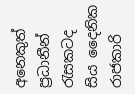අනෙකුත් ප්‍රධානීන් රැසකටද සිය දෛනික රාජකාරි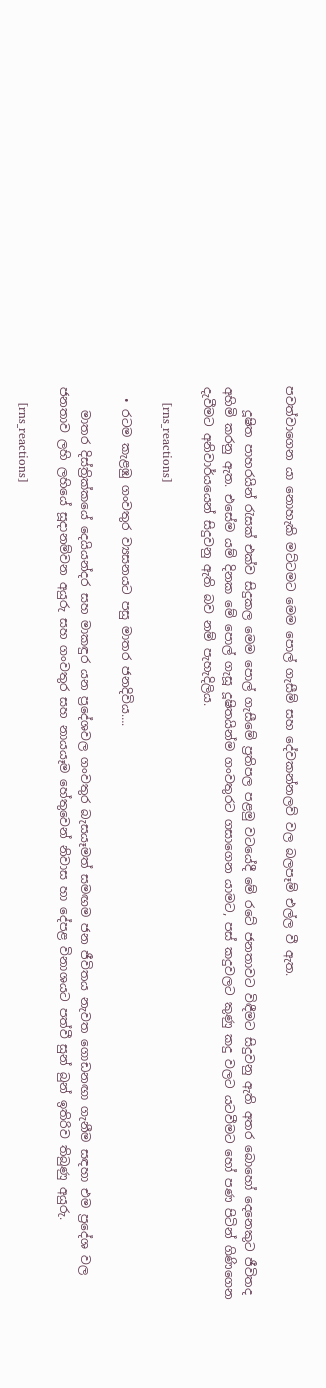පවත්වාගෙන යා නොහැකි මට්ටමට මෙම පොල් ගැසීම් සහ දේවකන්නලව් වල බලපෑම් එල්ල වී ඇත.

    දූෂිත පාහරයින් රැසක් එක්ව සිදුකල මෙම පොල් ගැසීමේ ප්‍රතිපල පළමු වටයේදී මේ රටේ ජනතාවට විඳීමට සිදුවනු ඇති අතර බොහෝ දෙනෙකුට ජීවිතද අහිමි කරනු ඇත. එසේම යම් දිනක මේ පොල් ගැසූ දූෂිතයින්ම ගංවතුරට ගසාගෙන යාමට, පස් කදුවලට කුණු කදු වලට යටවීමට හෝ පණ පිටින් ගිණිගෙන දැවීමට අනිවාර්යයෙන් සිදුවනු ඇති බව නම් පැහැදිලිය.

    [rns_reactions]

  • රටම කැළඹු ගංවතුර ව්‍යසනයට පසු මාතර ජනදිවිය….

    මාතර දිස්ත්‍රික්කයේ දෙයියන්දර සහ මාකඳුර යන ප්‍රදේශවල ගංවතුර බැසයෑමත් සමඟම ජන ජීවිතය නැවත ගොඩනඟා ගැනීම සඳහා එම ප්‍රදේශ වල ජනතාව ලහි ලහියේ සූදානම්වන අයුරු සහ ගංවතුර සහ නායයෑම හේතුවෙන් නිවාස හා දේපළ විනාශයට පත්වී සුන් බුන් ඉතිරිව තිබුණු අයුරු.

    [rns_reactions]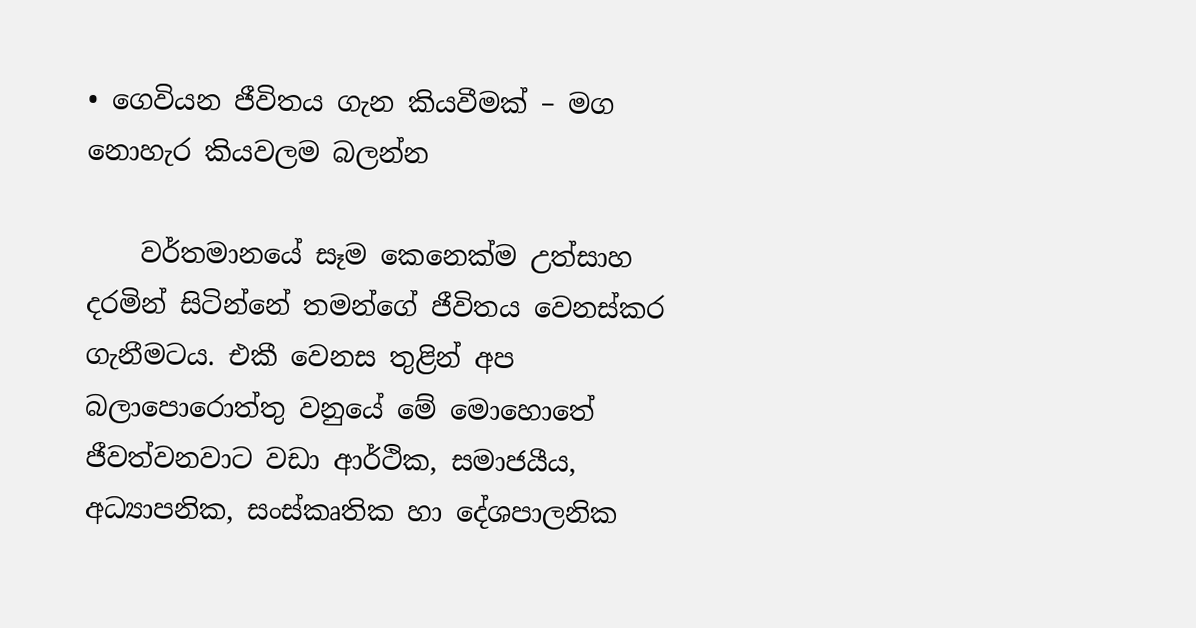• ගෙවියන ජීවිතය ගැන කියවීමක් – මග නොහැර කියවලම බලන්න

    වර්තමානයේ සෑම කෙනෙක්ම උත්සාහ දරමින් සිටින්නේ තමන්ගේ ජීවිතය වෙනස්කර ගැනීමටය. එකී වෙනස තුළින් අප බලාපොරොත්තු වනුයේ මේ මොහොතේ ජීවත්වනවාට වඩා ආර්ථික, සමාජයීය, අධ්‍යාපනික, සංස්කෘතික හා දේශපාලනික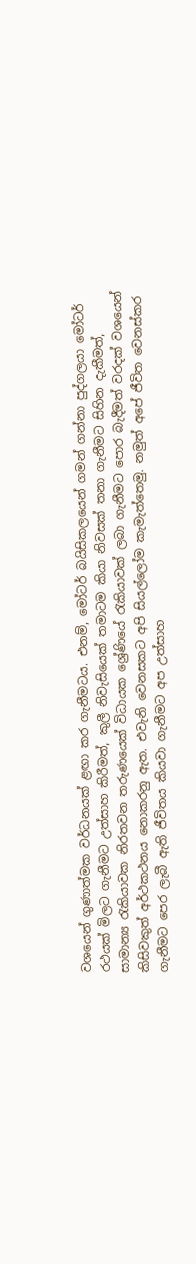වශයෙන් ගුණාත්මක වර්ධනයක් ළඟා කර ගැනීමටය. එනම්, මෝටර් බයිසිකලයෙන් ගමන් ගන්නා පුද්ගලයා මෝටර් රථයක් මිලට ගැනීමට උත්සාහ කිරීමත්, කුලී නිවැසියෙක් තමාටම කියා නිවසක් තනා ගැනීමට සිහින දැකීමත්, සාමාන්‍ය රැකියාවක නිරතවන තරුණයෙක් විධායක ශ්‍රේණියේ රැකියාවක් ලබා ගැනීමට පොර බැදීමත් වරදක් වශයෙන් කිසිවකුත් අර්ථකථනය නොකරනු ඇත. එවැනි වෙනසකට අපි සියල්ලෝම කැමැත්තෙමු. නමුත් අපේ ජීවිත වෙනස්කර ගැනීමට පෙර ලැබී ඇති ජීවිතය කියවා ගැනීමට අප උත්සාහ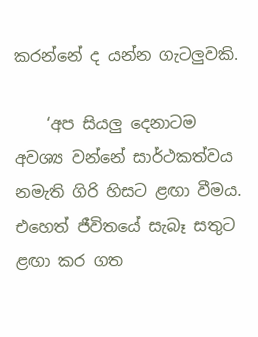කරන්නේ ද යන්න ගැටලුවකි.

    ‘අප සියලු දෙනාටම අවශ්‍ය වන්නේ සාර්ථකත්වය නමැති ගිරි හිසට ළඟා වීමය. එහෙත් ජීවිතයේ සැබෑ සතුට ළඟා කර ගත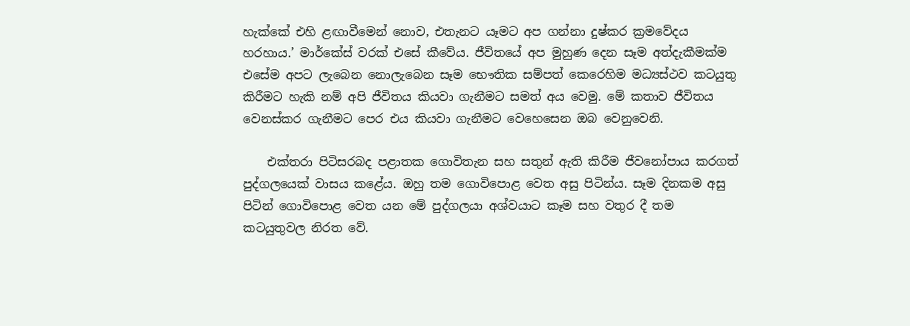හැක්කේ එහි ළඟාවීමෙන් නොව, එතැනට යෑමට අප ගන්නා දුෂ්කර ක්‍රමවේදය හරහාය.’ මාර්කේස් වරක් එසේ කීවේය. ජීවිතයේ අප මුහුණ දෙන සෑම අත්දැකීමක්ම එසේම අපට ලැබෙන නොලැබෙන සෑම භෞතික සම්පත් කෙරෙහිම මධ්‍යස්ථව කටයුතු කිරීමට හැකි නම් අපි ජීවිතය කියවා ගැනීමට සමත් අය වෙමු. මේ කතාව ජීවිතය වෙනස්කර ගැනීමට පෙර එය කියවා ගැනීමට වෙහෙසෙන ඔබ වෙනුවෙනි.

    එක්තරා පිටිසරබද පළාතක ගොවිතැන සහ සතුන් ඇති කිරීම ජීවනෝපාය කරගත් පුද්ගලයෙක් වාසය කළේය. ඔහු තම ගොවිපොළ වෙත අසු පිටින්ය. සෑම දිනකම අසු පිටින් ගොවිපොළ වෙත යන මේ පුද්ගලයා අශ්වයාට කෑම සහ වතුර දී තම කටයුතුවල නිරත වේ.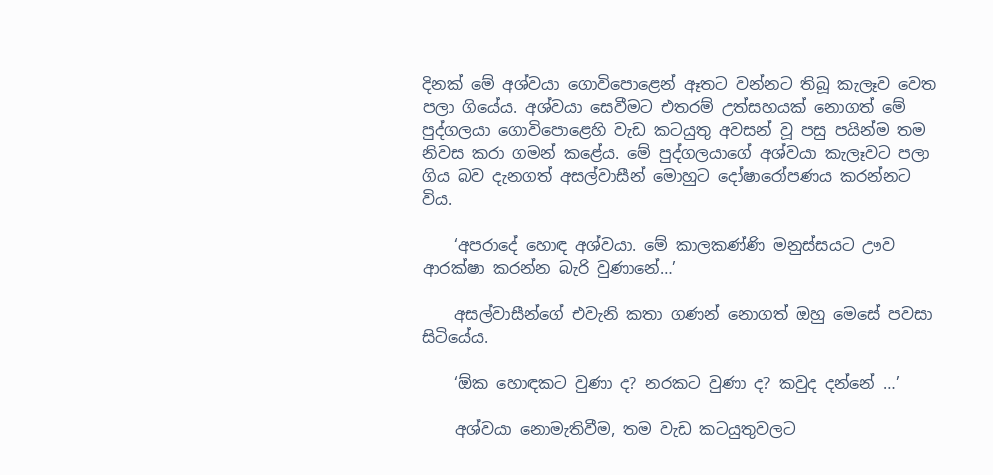දිනක් මේ අශ්වයා ගොවිපොළෙන් ඈතට වන්නට තිබූ කැලෑව වෙත පලා ගියේය. අශ්වයා සෙවීමට එතරම් උත්සහයක් නොගත් මේ පුද්ගලයා ගොවිපොළෙහි වැඩ කටයුතු අවසන් වූ පසු පයින්ම තම නිවස කරා ගමන් කළේය. මේ පුද්ගලයාගේ අශ්වයා කැලෑවට පලා ගිය බව දැනගත් අසල්වාසීන් මොහුට දෝෂාරෝපණය කරන්නට විය.

    ‘අපරාදේ හොඳ අශ්වයා. මේ කාලකණ්ණි මනුස්සයට ඌව ආරක්ෂා කරන්න බැරි වුණානේ…’

    අසල්වාසීන්ගේ එවැනි කතා ගණන් නොගත් ඔහු මෙසේ පවසා සිටියේය.

    ‘ඕක හොඳකට වුණා ද? නරකට වුණා ද? කවුද දන්නේ …’

    අශ්වයා නොමැතිවීම, තම වැඩ කටයුතුවලට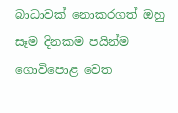බාධාවක් නොකරගත් ඔහු සෑම දිනකම පයින්ම ගොවිපොළ වෙත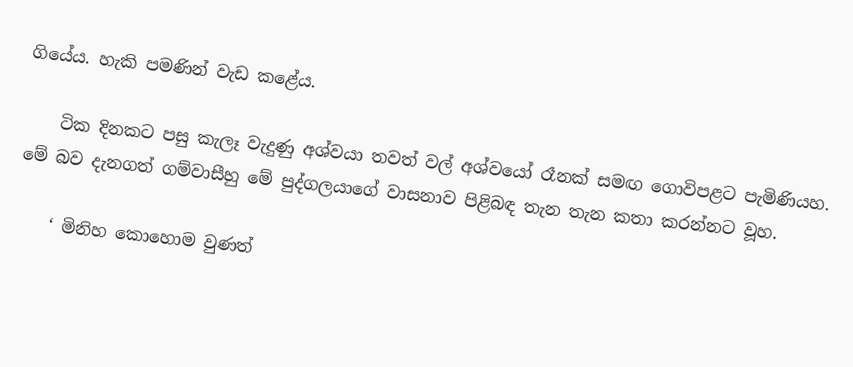ගියේය. හැකි පමණින් වැඩ කළේය.

    ටික දිනකට පසු කැලෑ වැදුණු අශ්වයා තවත් වල් අශ්වයෝ රෑනක් සමඟ ගොවිපළට පැමිණියහ. මේ බව දැනගත් ගම්වාසීහු මේ පුද්ගලයාගේ වාසනාව පිළිබඳ තැන තැන කතා කරන්නට වූහ.

    ‘ මිනිහ කොහොම වුණත්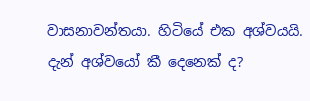වාසනාවන්තයා. හිටියේ එක අශ්වයයි. දැන් අශ්වයෝ කී දෙනෙක් ද?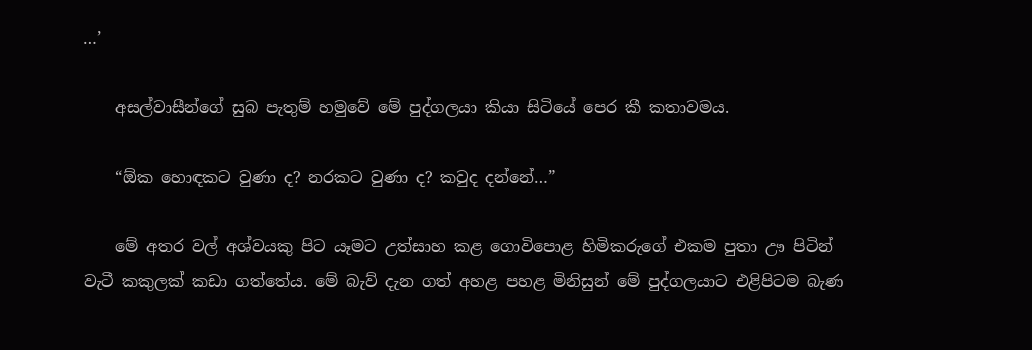…’

    අසල්වාසීන්ගේ සුබ පැතුම් හමුවේ මේ පුද්ගලයා කියා සිටියේ පෙර කී කතාවමය.

    “ඕක හොඳකට වුණා ද? නරකට වුණා ද? කවුද දන්නේ…”

    මේ අතර වල් අශ්වයකු පිට යෑමට උත්සාහ කළ ගොවිපොළ හිමිකරුගේ එකම පුතා ඌ පිටින් වැටී කකුලක් කඩා ගත්තේය. මේ බැව් දැන ගත් අහළ පහළ මිනිසුන් මේ පුද්ගලයාට එළිපිටම බැණ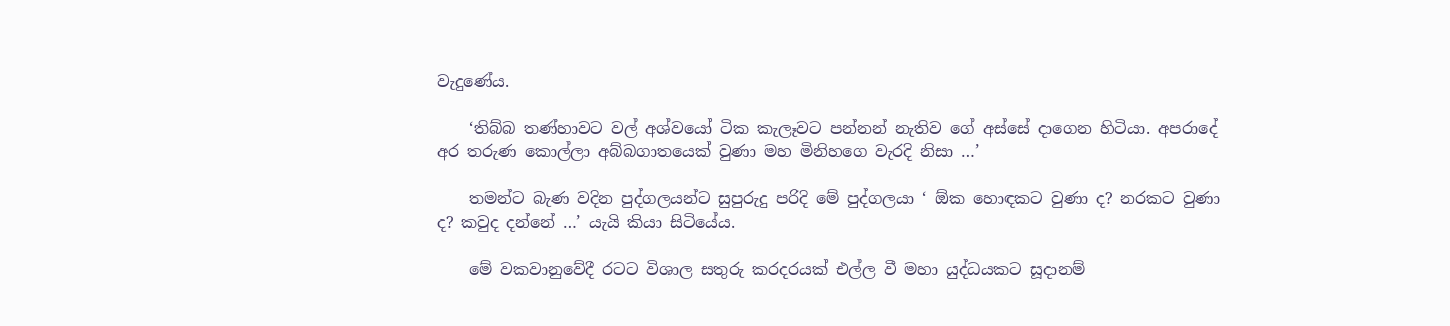වැදුණේය.

    ‘තිබ්බ තණ්හාවට වල් අශ්වයෝ ටික කැලෑවට පන්නන් නැතිව ගේ අස්සේ දාගෙන හිටියා. අපරාදේ අර තරුණ කොල්ලා අබ්බගාතයෙක් වුණා මහ මිනිහගෙ වැරදි නිසා …’

    තමන්ට බැණ වදින පුද්ගලයන්ට සුපුරුදු පරිදි මේ පුද්ගලයා ‘ ඕක හොඳකට වුණා ද? නරකට වුණා ද? කවුද දන්නේ …’ යැයි කියා සිටියේය.

    මේ වකවානුවේදී රටට විශාල සතුරු කරදරයක් එල්ල වී මහා යුද්ධයකට සූදානම්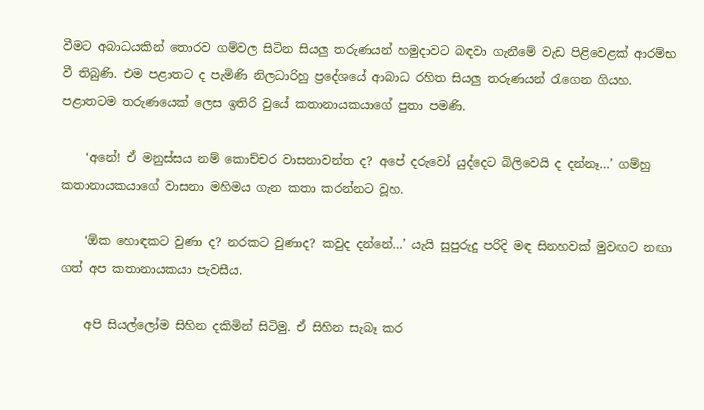වීමට අබාධයකින් තොරව ගම්වල සිටින සියලු තරුණයන් හමුදාවට බඳවා ගැනීමේ වැඩ පිළිවෙළක් ආරම්භ වී තිබුණි. එම පළාතට ද පැමිණි නිලධාරිහු ප්‍රදේශයේ ආබාධ රහිත සියලු තරුණයන් රැගෙන ගියහ. පළාතටම තරුණයෙක් ලෙස ඉතිරි වුයේ කතානායකයාගේ පුතා පමණි.

    ‘අනේ! ඒ මනුස්සය නම් කොච්චර වාසනාවන්ත ද? අපේ දරුවෝ යුද්දෙට බිලිවෙයි ද දන්නෑ…’ ගම්හු කතානායකයාගේ වාසනා මහිමය ගැන කතා කරන්නට වූහ.

    ‘ඕක හොඳකට වුණා ද? නරකට වුණාද? කවුද දන්නේ…’ යැයි සුපුරුදු පරිදි මඳ සිනහවක් මුවඟට නඟා ගත් අප කතානායකයා පැවසීය.

    අපි සියල්ලෝම සිහින දකිමින් සිටිමු. ඒ සිහින සැබෑ කර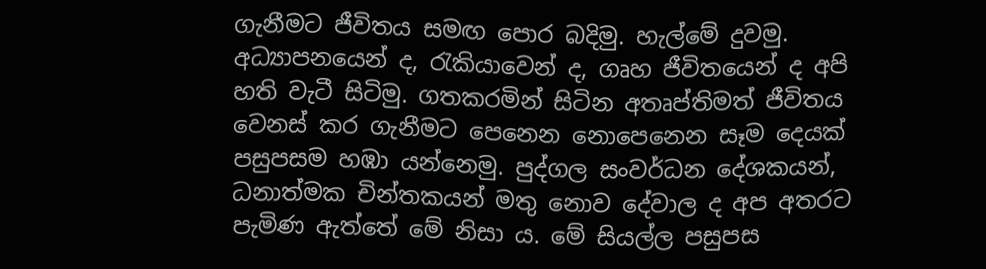ගැනීමට ජීවිතය සමඟ පොර බදිමු. හැල්මේ දුවමු. අධ්‍යාපනයෙන් ද, රැකියාවෙන් ද, ගෘහ ජීවිතයෙන් ද අපි හති වැටී සිටිමු. ගතකරමින් සිටින අතෘප්තිමත් ජීවිතය වෙනස් කර ගැනීමට පෙනෙන නොපෙනෙන සෑම දෙයක් පසුපසම හඹා යන්නෙමු. පුද්ගල සංවර්ධන දේශකයන්, ධනාත්මක චින්තකයන් මතු නොව දේවාල ද අප අතරට පැමිණ ඇත්තේ මේ නිසා ය. මේ සියල්ල පසුපස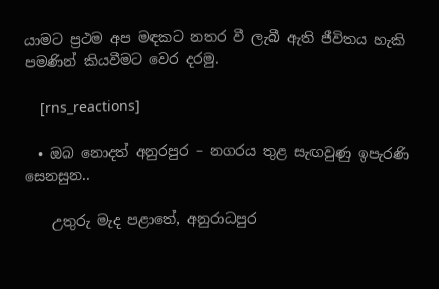යාමට ප්‍රථම අප මඳකට නතර වී ලැබී ඇති ජීවිතය හැකි පමණින් කියවීමට වෙර දරමු.

    [rns_reactions]

  • ඔබ නොදත් අනුරපුර – නගරය තුළ සැඟවුණු ඉපැරණි සෙනසුන..

    උතුරු මැද පළාතේ, අනුරාධපුර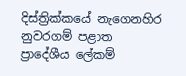දිස්ත්‍රික්කයේ නැගෙනහිර නුවරගම් පළාත ප්‍රාදේශීය ‍ලේකම්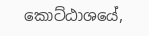කොට්ඨාශයේ,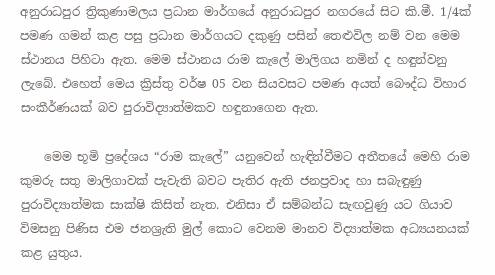අනුරාධපුර ත්‍රිකුණාමලය ප්‍රධාන මාර්ගයේ අනුරාධපුර නගරයේ සිට කි.මී. 1/4ක් පමණ ගමන් කළ පසු ප්‍රධාන මාර්ගයට දකුණු පසින් තෙළුවිල නම් වන මෙම ස්ථානය පිහිටා ඇත. මෙම ස්ථානය රාම කැ‍ලේ මාලිගය නමින් ද හඳුන්වනු ලැබේ. එහෙත් මෙය ක්‍රිස්තු වර්ෂ 05 වන සියවසට පමණ අයත් බෞද්ධ විහාර සංකීර්ණයක් බව පුරාවිද්‍යාත්මකව හඳුනාගෙන ඇත.

    මෙම භූමි ප්‍රදේශය “රාම කැ‍ලේ” යනුවෙන් හැඳින්වීමට අතීතයේ මෙහි රාම කුමරු සතු මාලිගාවක් පැවැති බවට පැතිර ඇති ජනප්‍රවාද හා සබැඳුණු පුරාවිද්‍යාත්මක සාක්ෂි කිසිත් නැත. එනිසා ඒ සම්බන්ධ සැඟවුණු යට ගියාව විමසනු පිණිස එම ජනශ්‍රැති මුල් කොට වෙනම මානව විද්‍යාත්මක අධ්‍යයනයක් කළ යුතුය.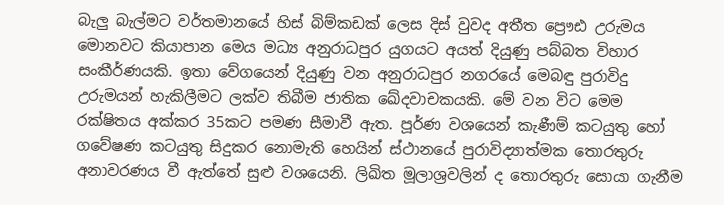බැලු බැල්මට වර්තමානයේ හිස් බිම්කඩක් ලෙස දිස් වුවද අතීත ‍ප්‍රෞඪ උරුමය මොනවට කියාපාන මෙය මධ්‍ය අනුරාධපුර යුගයට අයත් දියුණු පබ්බත විහාර සංකීර්ණයකි. ඉතා වේගයෙන් දියුණු වන අනුරාධපුර නගරයේ මෙබඳු පුරාවිදු උරුමයන් හැකිලීමට ලක්ව තිබීම ජාතික ඛේදවාචකයකි. මේ වන විට මෙම රක්ෂිතය අක්කර 35කට පමණ සීමාවී ඇත. පූර්ණ වශයෙන් කැණීම් කටයුතු හෝ ගවේෂණ කටයුතු සිදුකර නොමැති හෙයින් ස්ථානයේ පුරාවිද්‍යාත්මක තොරතුරු අනාවරණය වී ඇත්තේ සුළු වශයෙනි. ලිඛිත මූලාශ්‍රවලින් ද තොරතුරු සොයා ගැනීම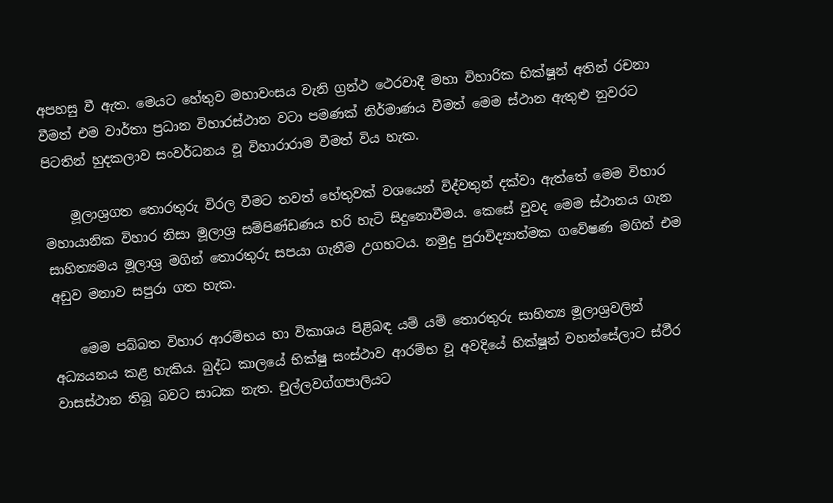අපහසු වී ඇත. මෙයට හේතුව මහාවංසය වැනි ග්‍රන්ථ ථෙරවාදී මහා විහාරික භික්ෂූන් අතින් රචනා වීමත් එම වාර්තා ප්‍රධාන විහාරස්ථාන වටා පමණක් නිර්මාණය වීමත් මෙම ස්ථාන ඇතුළු නුවරට පිටතින් හුදකලාව සංවර්ධනය වූ විහාරාරාම වීමත් විය හැක.

    මූලාශ්‍රගත තොරතුරු විරල වීමට තවත් හේතුවක් වශයෙන් විද්වතුන් දක්වා ඇත්තේ මෙම විහාර මහායානික විහාර නිසා මූලාශ්‍ර සම්පිණ්ඩණය හරි හැටි සිදුනොවීමය. කෙසේ වුවද මෙම ස්ථානය ගැන සාහිත්‍යමය මූලාශ්‍ර මගින් තොරතුරු සපයා ගැනීම උගහටය. නමුදු පුරාවිද්‍යාත්මක ගවේෂණ මගින් එම අඩුව මනාව සපුරා ගත හැක.

    මෙම පබ්බත විහාර ආරම්භය හා විකාශය පිළිබඳ යම් යම් තොරතුරු සාහිත්‍ය මූලාශ්‍රවලින් අධ්‍යයනය කළ හැකිය. බුද්ධ කාලයේ භික්ෂු සංස්ථාව ආරම්භ වූ අවදියේ භික්ෂූන් වහන්සේලාට ස්ථීර වාසස්ථාන තිබූ බවට සාධක නැත. චුල්ලවග්ගපාලියට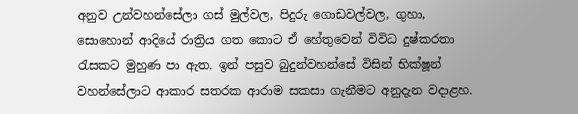අනුව උන්වහන්සේලා ගස් මුල්වල, පිදුරු ගොඩවල්වල, ගුහා, සොහොන් ආදියේ රාත්‍රිය ගත කොට ඒ හේතුවෙන් විවිධ දුෂ්කරතා රැසකට මුහුණ පා ඇත. ඉන් පසුව බුදුන්වහන්සේ විසින් භික්ෂූන් වහන්සේලාට ආකාර සතරක ආරාම සකසා ගැනීමට අනුදැන වදාළහ.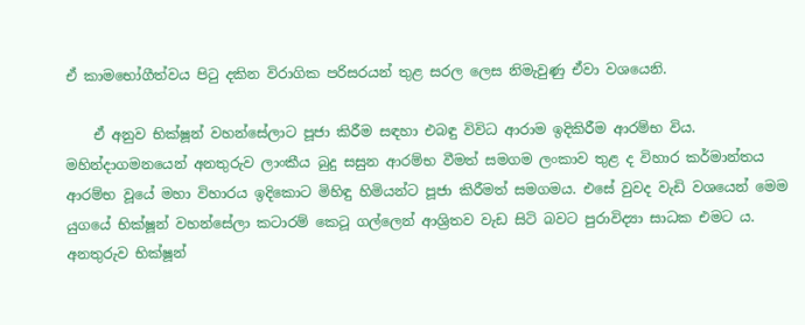ඒ කාමභෝගීත්වය පිටු දකින විරාගික පරිසරයන් තුළ සරල ලෙස නිමැවුණු ඒවා වශයෙනි.

    ඒ අනුව භික්ෂූන් වහන්සේලාට පූජා කිරීම සඳහා එබඳු විවිධ ආරාම ඉදිකිරීම ආරම්භ විය. මහින්දාගමනයෙන් අනතුරුව ලාංකීය බුදු සසුන ආරම්භ වීමත් සමගම ලංකාව තුළ ද විහාර කර්මාන්තය ආරම්භ වූයේ මහා විහාරය ඉදිකොට මිහිඳු හිමියන්ට පූජා කිරීමත් සමගමය. එසේ වුවද වැඩි වශයෙන් මෙම යුගයේ භික්ෂූන් වහන්සේලා කටාරම් කෙටූ ගල්ලෙන් ආශ්‍රිතව වැඩ සිටි බවට පුරාවිද්‍යා සාධක එමට ය. අනතුරුව භික්ෂූන්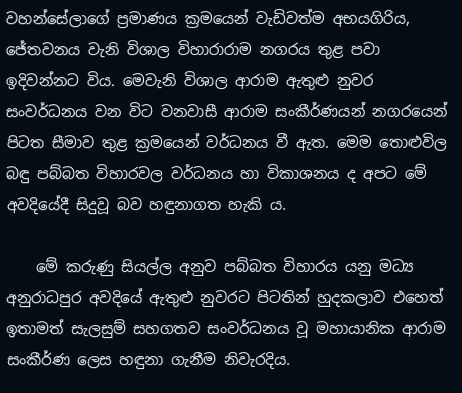වහන්සේලාගේ ප්‍රමාණය ක්‍රමයෙන් වැඩිවත්ම අභයගිරිය, ජේතවනය වැනි විශාල විහාරාරාම නගරය තුළ පවා ඉදිවන්නට විය. මෙවැනි විශාල ආරාම ඇතුළු නුවර සංවර්ධනය වන විට වනවාසී ආරාම සංකීර්ණයන් නගරයෙන් පිටත සීමාව තුළ ක්‍රමයෙන් වර්ධනය වී ඇත. මෙම තොළුවිල බඳු පබ්බත විහාරවල වර්ධනය හා විකාශනය ද අපට මේ අවදියේදී සිදුවූ බව හඳුනාගත හැකි ය.

    මේ කරුණු සියල්ල අනුව පබ්බත විහාරය යනු මධ්‍ය අනුරාධපුර අවදියේ ඇතුළු නුවරට පිටතින් හුදකලාව එහෙත් ඉතාමත් සැලසුම් සහගතව සංවර්ධනය වූ මහායානික ආරාම සංකීර්ණ ලෙස හඳුනා ගැනීම නිවැරදිය.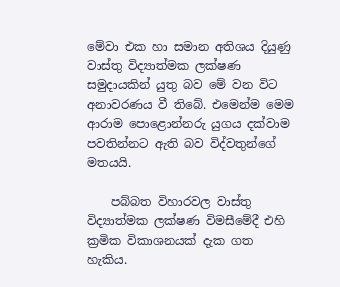මේවා එක හා සමාන අතිශය දියුණු වාස්තු විද්‍යාත්මක ලක්ෂණ සමුදායකින් යුතු බව මේ වන විට අනාවරණය වී තිබේ. එමෙන්ම මෙම ආරාම ‍පොළොන්නරු යුගය දක්වාම පවතින්නට ඇති බව විද්වතුන්ගේ මතයයි.

    පබ්බත විහාරවල වාස්තු විද්‍යාත්මක ලක්ෂණ විමසීමේදී එහි ක්‍රමික විකාශනයක් දැක ගත හැකිය.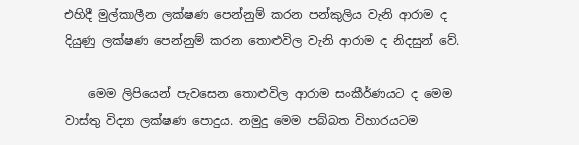එහිදී මුල්කාලීන ලක්ෂණ පෙන්නුම් කරන පන්කුලිය වැනි ආරාම ද දියුණු ලක්ෂණ පෙන්නුම් කරන තොළුවිල වැනි ආරාම ද නිදසුන් වේ.

    මෙම ලිපියෙන් පැවසෙන තොළුවිල ආරාම සංකීර්ණයට ද මෙම වාස්තු විද්‍යා ලක්ෂණ ‍පොදුය. නමුදු මෙම පබ්බත විහාරයටම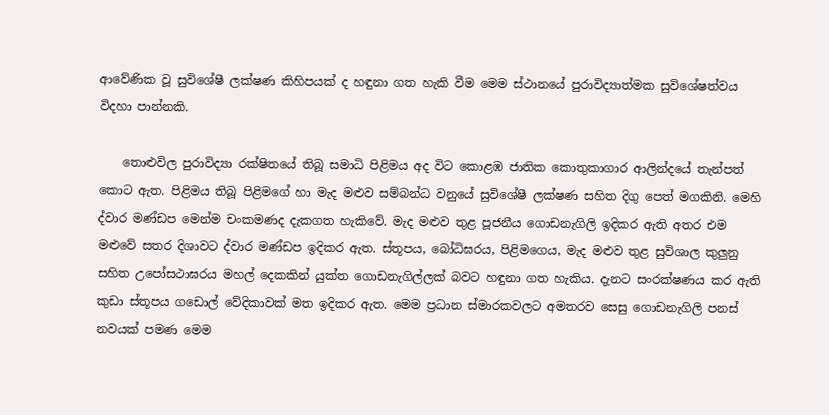ආවේණික වූ සුවිශේෂී ලක්ෂණ කිහිපයක් ද හඳුනා ගත හැකි වීම මෙම ස්ථානයේ පුරාවිද්‍යාත්මක සුවිශේෂත්වය විදහා පාන්නකි.

    තොළුවිල පුරාවිද්‍යා රක්ෂිතයේ තිබූ සමාධි පිළිමය අද විට කොළඹ ජාතික කොතුකාගාර ආලින්දයේ තැන්පත් කොට ඇත. පිළිමය තිබූ පිළිමගේ හා මැද මළුව සම්බන්ධ වනුයේ සුවිශේෂී ලක්ෂණ සහිත දිගු පෙත් මගකිනි. මෙහි ද්වාර මණ්ඩප මෙන්ම චංකමණද දැකගත හැකිවේ. මැද මළුව තුළ පූජනීය ගොඩනැගිලි ඉදිකර ඇති අතර එම මළුවේ සතර දිශාවට ද්වාර මණ්ඩප ඉදිකර ඇත. ස්තූපය, බෝධිඝරය, පිළිමගෙය, මැද මළුව තුළ සුවිශාල කුලුනු සහිත උ‍පෝසථාඝරය මහල් දෙකකින් යුක්ත ගොඩනැගිල්ලක් බවට හඳුනා ගත හැකිය. දැනට සංරක්ෂණය කර ඇති කුඩා ස්තූපය ගඩොල් වේදිකාවක් මත ඉදිකර ඇත. මෙම ප්‍රධාන ස්මාරකවලට අමතරව සෙසු ගොඩනැගිලි පනස් නවයක් පමණ මෙම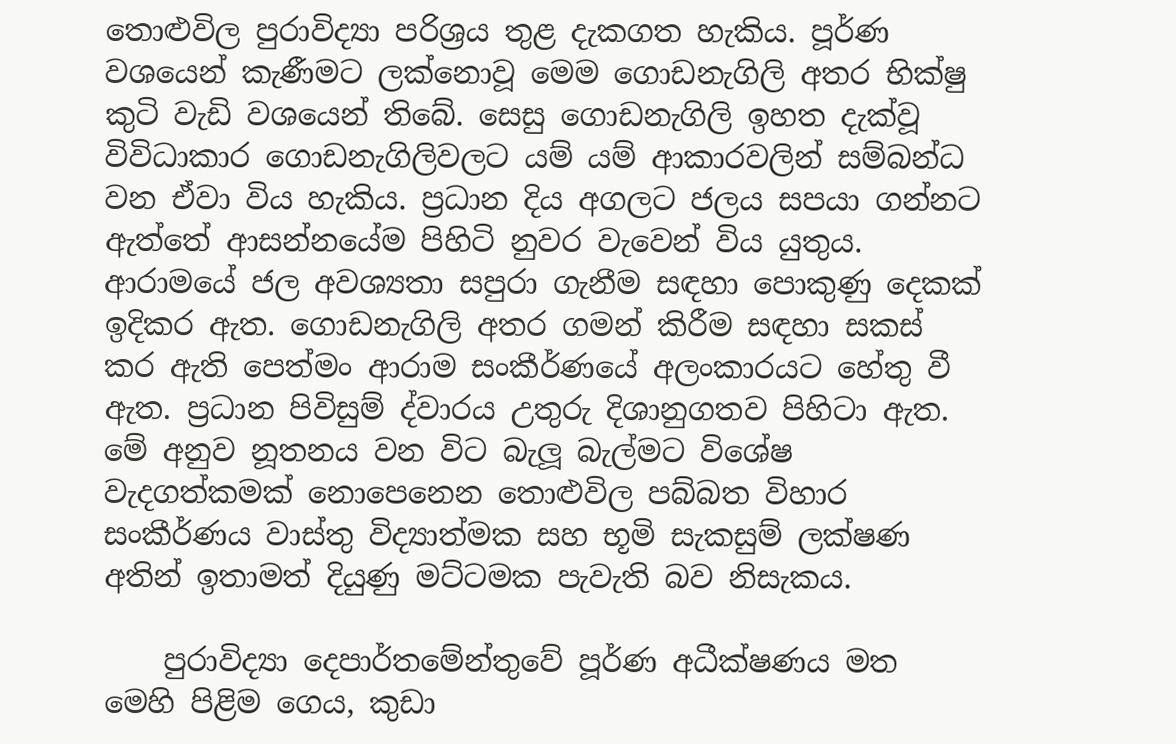තොළුවිල පුරාවිද්‍යා පරිශ්‍රය තුළ දැකගත හැකිය. පූර්ණ වශයෙන් කැණීමට ලක්නොවූ මෙම ගොඩනැගිලි අතර භික්ෂු කුටි වැඩි වශයෙන් තිබේ. සෙසු ගොඩනැගිලි ඉහත දැක්වූ විවිධාකාර ගොඩනැගිලිවලට යම් යම් ආකාරවලින් සම්බන්ධ වන ඒවා විය හැකිය. ප්‍රධාන දිය අගලට ජලය සපයා ගන්නට ඇත්තේ ආසන්නයේම පිහිටි නුවර වැවෙන් විය යුතුය. ආරාමයේ ජල අවශ්‍යතා සපුරා ගැනීම සඳහා ‍පොකුණු දෙකක් ඉදිකර ඇත. ගොඩනැගිලි අතර ගමන් කිරීම සඳහා සකස් කර ඇති පෙත්මං ආරාම සංකීර්ණයේ අලංකාරයට හේතු වී ඇත. ප්‍රධාන පිවිසුම් ද්වාරය උතුරු දිශානුගතව පිහිටා ඇත. මේ අනුව නූතනය වන විට බැලූ බැල්මට විශේෂ වැදගත්කමක් නොපෙනෙන තොළුවිල පබ්බත විහාර සංකීර්ණය වාස්තු විද්‍යාත්මක සහ භූමි සැකසුම් ලක්ෂණ අතින් ඉතාමත් දියුණු මට්ටමක පැවැති බව නිසැකය.

    පුරාවිද්‍යා දෙපාර්තමේන්තුවේ පූර්ණ අධීක්ෂණය මත මෙහි පිළිම ගෙය, කුඩා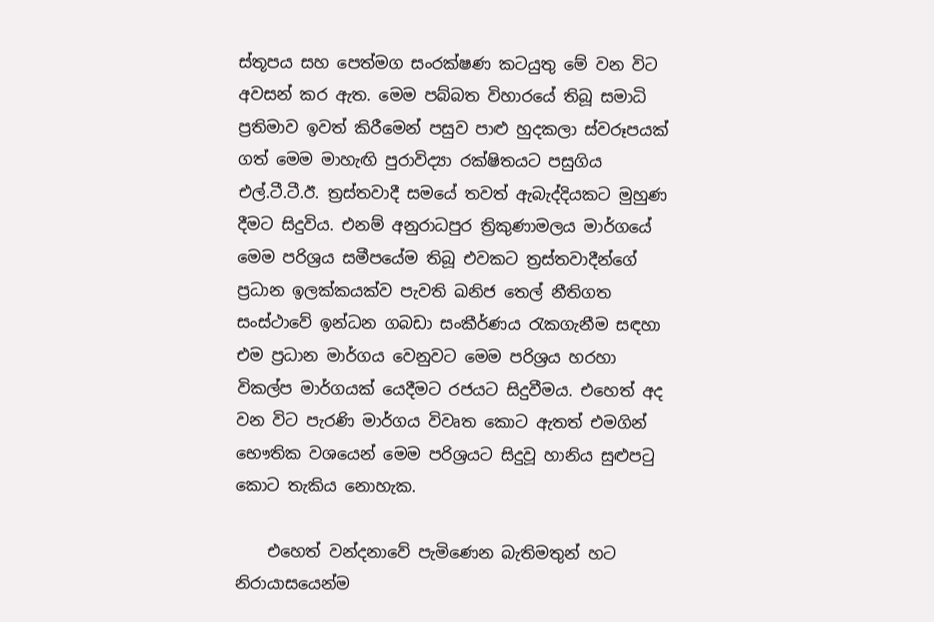ස්තූපය සහ පෙත්මග සංරක්ෂණ කටයුතු මේ වන විට අවසන් කර ඇත. මෙම පබ්බත විහාරයේ තිබූ සමාධි ප්‍රතිමාව ඉවත් කිරීමෙන් පසුව පාළු හුදකලා ස්වරූපයක් ගත් මෙම මාහැඟි පුරාවිද්‍යා රක්ෂිතයට පසුගිය එල්.ටී.ටී.ඊ. ත්‍රස්තවාදී සමයේ තවත් ඇබැද්දියකට මුහුණ දීමට සිදුවිය. එනම් අනුරාධපුර ත්‍රිකුණාමලය මාර්ගයේ මෙම පරිශ්‍රය සමීපයේම තිබූ එවකට ත්‍රස්තවාදීන්ගේ ප්‍රධාන ඉලක්කයක්ව පැවති ඛනිජ තෙල් නීතිගත සංස්ථාවේ ඉන්ධන ගබඩා සංකීර්ණය රැකගැනීම සඳහා එම ප්‍රධාන මාර්ගය වෙනුවට මෙම පරිශ්‍රය හරහා විකල්ප මාර්ගයක් යෙදීමට රජයට සිදුවීමය. එහෙත් අද වන විට පැරණි මාර්ගය විවෘත කොට ඇතත් එමගින් භෞතික වශයෙන් මෙම පරිශ්‍රයට සිදුවූ හානිය සුළුපටු කොට තැකිය නොහැක.

    එහෙත් වන්දනාවේ පැමිණෙන බැතිමතුන් හට නිරායාසයෙන්ම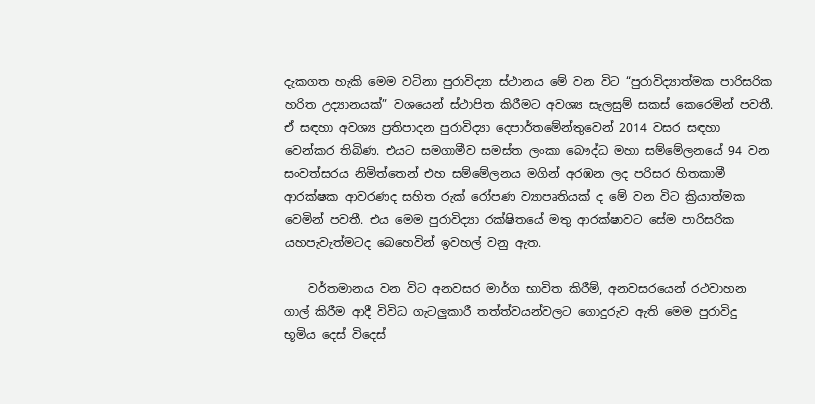දැකගත හැකි මෙම වටිනා පුරාවිද්‍යා ස්ථානය මේ වන විට “පුරාවිද්‍යාත්මක පාරිසරික හරිත උද්‍යානයක්” වශයෙන් ස්ථාපිත කිරීමට අවශ්‍ය සැලසුම් සකස් කෙරෙමින් පවතී. ඒ සඳහා අවශ්‍ය ප්‍රතිපාදන පුරාවිද්‍යා දෙපාර්තමේන්තුවෙන් 2014 වසර සඳහා වෙන්කර තිබිණ. එයට සමගාමීව සමස්ත ලංකා බෞද්ධ මහා සම්මේලනයේ 94 වන සංවත්සරය නිමිත්තෙන් එහ සම්මේලනය මගින් අරඹන ලද පරිසර හිතකාමී ආරක්ෂක ආවරණද සහිත රුක් රෝපණ ව්‍යාපෘතියක් ද මේ වන විට ක්‍රියාත්මක වෙමින් පවතී. එය මෙම පුරාවිද්‍යා රක්ෂිතයේ මතු ආරක්ෂාවට සේම පාරිසරික යහපැවැත්මටද බෙහෙවින් ඉවහල් වනු ඇත.

    වර්තමානය වන විට අනවසර මාර්ග භාවිත කිරීම්, අනවසරයෙන් රථවාහන ගාල් කිරීම ආදී විවිධ ගැටලුකාරී තත්ත්වයන්වලට ගොදුරුව ඇති මෙම පුරාවිදු භූමිය දෙස් විදෙස්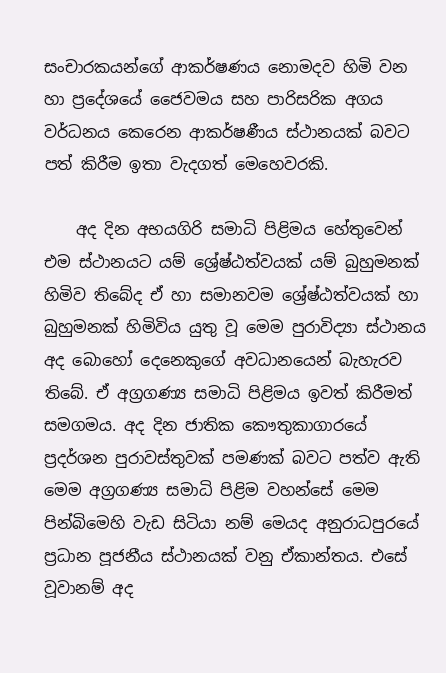සංචාරකයන්ගේ ආකර්ෂණය නොමදව හිමි වන හා ප්‍රදේශයේ ජෛවමය සහ පාරිසරික අගය වර්ධනය කෙරෙන ආකර්ෂණීය ස්ථානයක් බවට පත් කිරීම ඉතා වැදගත් මෙහෙවරකි.

    අද දින අභයගිරි සමාධි පිළිමය හේතුවෙන් එම ස්ථානයට යම් ශ්‍රේෂ්ඨත්වයක් යම් බුහුමනක් හිමිව තිබේද ඒ හා සමානවම ශ්‍රේෂ්ඨත්වයක් හා බුහුමනක් හිමිවිය යුතු වූ මෙම පුරාවිද්‍යා ස්ථානය අද බොහෝ දෙනෙකුගේ අවධානයෙන් බැහැරව තිබේ. ඒ අග්‍රගණ්‍ය සමාධි පිළිමය ඉවත් කිරීමත් සමගමය. අද දින ජාතික කෞතුකාගාරයේ ප්‍රදර්ශන පුරාවස්තුවක් පමණක් බවට පත්ව ඇති මෙම අග්‍රගණ්‍ය සමාධි පිළිම වහන්සේ මෙම පින්බිමෙහි වැඩ සිටියා නම් මෙයද අනුරාධපුරයේ ප්‍රධාන පූජනීය ස්ථානයක් වනු ඒකාන්තය. එසේ වූවානම් අද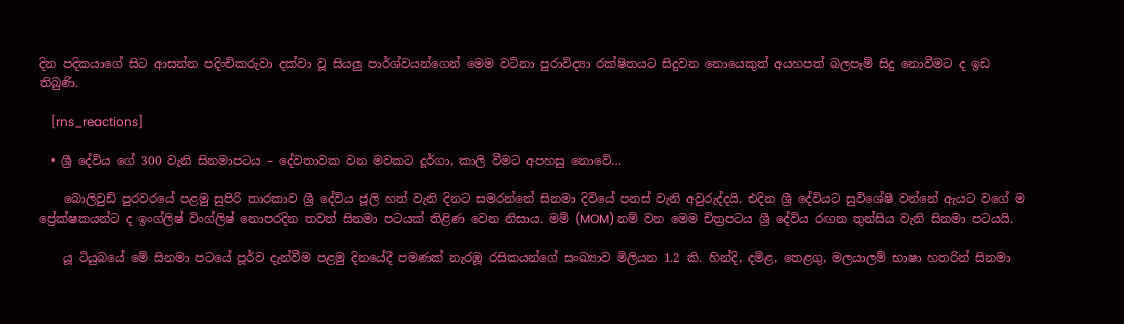දින පදිකයාගේ සිට ආසන්න පදිංචිකරුවා දක්වා වූ සියලු පාර්ශ්වයන්ගෙන් මෙම වටිනා පුරාවිද්‍යා රක්ෂිතයට සිදුවන නොයෙකුත් අයහපත් බලපෑම් සිදු නොවීමට ද ඉඩ තිබුණි.

    [rns_reactions]

  • ශ්‍රී දේවිය ගේ 300 වැනි සිනමාපටය – දේවතාවක වන මවකට දූර්ගා, කාලි වීමට අපහසු නොවේ…

    බොලිවුඩ් පුරවරයේ පළමු සුපිරි තාරකාව ශ්‍රී දේවිය ජූලි හත් වැනි දිනට සමරන්නේ සිනමා දිවියේ පනස් වැනි අවුරුද්දයි. එදින ශ්‍රී දේවියට සුවිශේෂී වන්නේ ඇයට වගේ ම ප්‍රේක්ෂකයන්ට ද ඉංග්ලිෂ් විංග්ලිෂ් නොපරදින තවත් සිනමා පටයක් තිළිණ වෙන නිසාය. මම් (MOM) නම් වන මෙම චිත්‍රපටය ශ්‍රී දේවිය රඟන තුන්සිය වැනි සිනමා පටයයි.

    යූ ටියුබයේ මේ සිනමා පටයේ පූර්ව දැන්වීම පළමු දිනයේදී පමණක් නැරඹූ රසිකයන්ගේ සංඛ්‍යාව මිලියන 1.2 කි. හින්දි, දමිළ, තෙළගු, මලයාලම් භාෂා හතරින් සිනමා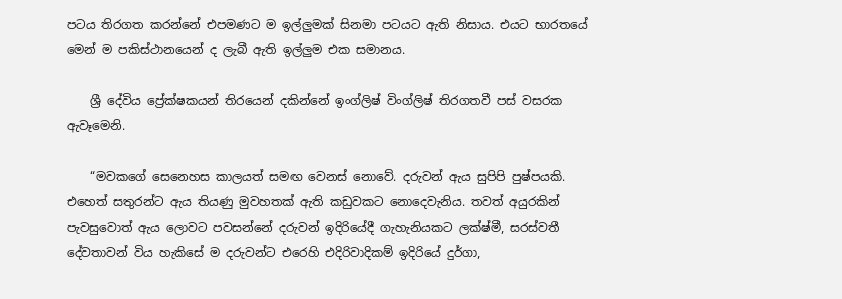පටය තිරගත කරන්නේ එපමණට ම ඉල්ලුමක් සිනමා පටයට ඇති නිසාය. එයට භාරතයේ මෙන් ම පකිස්ථානයෙන් ද ලැබී ඇති ඉල්ලුම එක සමානය.

    ශ්‍රී දේවිය ප්‍රේක්ෂකයන් තිරයෙන් දකින්නේ ඉංග්ලිෂ් විංග්ලිෂ් තිරගතවී පස් වසරක ඇවෑමෙනි.

    “මවකගේ සෙනෙහස කාලයත් සමඟ වෙනස් නොවේ. දරුවන් ඇය සුපිපි පුෂ්පයකි. එහෙත් සතුරන්ට ඇය තියණු මුවහතක් ඇති කඩුවකට නොදෙවැනිය. තවත් අයුරකින් පැවසුවොත් ඇය ලොවට පවසන්නේ දරුවන් ඉදිරියේදී ගැහැනියකට ලක්ෂ්මී, සරස්වතී දේවතාවන් විය හැකිසේ ම දරුවන්ට එරෙහි එදිරිවාදිකම් ඉදිරියේ දුර්ගා,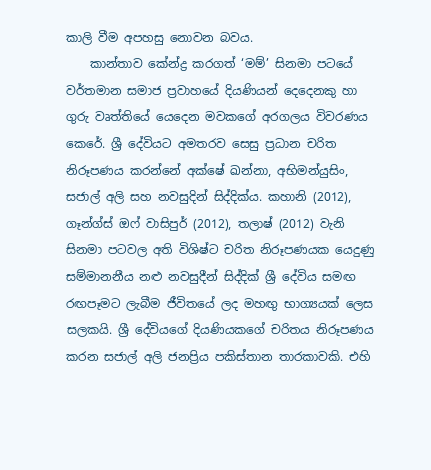කාලි වීම අපහසු නොවන බවය.
    කාන්තාව කේන්ද්‍ර කරගත් ‘මම්’ සිනමා පටයේ වර්තමාන සමාජ ප්‍රවාහයේ දියණියන් දෙදෙනකු හා ගුරු වෘත්තියේ යෙදෙන මවකගේ අරගලය විවරණය කෙරේ. ශ්‍රී දේවියට අමතරව සෙසු ප්‍රධාන චරිත නිරූපණය කරන්නේ අක්ෂේ ඛන්නා, අභිමන්යුසිං, සජාල් අලි සහ නවසුදින් සිද්දික්ය. කහානි (2012), ගෑන්ග්ස් ඔෆ් වාසිපුර් (2012), තලාෂ් (2012) වැනි සිනමා පටවල අති විශිෂ්ට චරිත නිරූපණයක යෙදුණු සම්මානනීය නළු නවසුදීන් සිද්දික් ශ්‍රී දේවිය සමඟ රඟපෑමට ලැබීම ජීවිතයේ ලද මහඟු භාග්‍යයක් ලෙස සලකයි. ශ්‍රී දේවියගේ දියණියකගේ චරිතය නිරූපණය කරන සජාල් අලි ජනප්‍රිය පකිස්තාන තාරකාවකි. එහි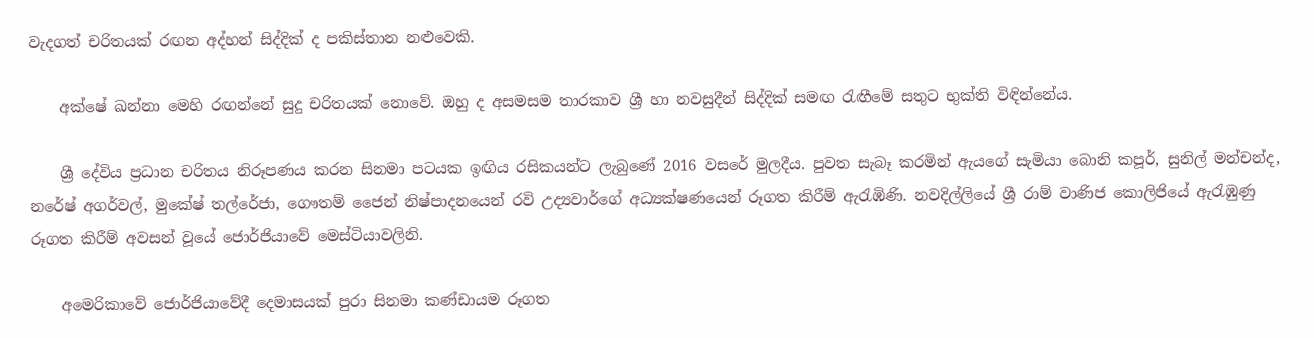වැදගත් චරිතයක් රඟන අද්හන් සිද්දික් ද පකිස්තාන නළුවෙකි.

    අක්ෂේ ඛන්නා මෙහි රඟන්නේ සුදු චරිතයක් නොවේ. ඔහු ද අසමසම තාරකාව ශ්‍රී හා නවසුදීන් සිද්දික් සමඟ රැඟීමේ සතුට භුක්ති විඳින්නේය.

    ශ්‍රී දේවිය ප්‍රධාන චරිතය නිරූපණය කරන සිනමා පටයක ඉඟිය රසිකයන්ට ලැබුණේ 2016 වසරේ මුලදීය. පුවත සැබෑ කරමින් ඇයගේ සැමියා බොනි කපූර්, සුනිල් මන්චන්ද, නරේෂ් අගර්වල්, මුකේෂ් තල්රේජා, ගෞතම් ජෛන් නිෂ්පාදනයෙන් රවි උද්‍යවාර්ගේ අධ්‍යක්ෂණයෙන් රූගත කිරීම් ඇරැඹිණි. නවදිල්ලියේ ශ්‍රී රාම් වාණිජ කොලිජියේ ඇරැඹුණු රූගත කිරීම් අවසන් වූයේ ජොර්ජියාවේ මෙස්ටියාවලිනි.

    අමෙරිකාවේ ජොර්ජියාවේදී දෙමාසයක් පුරා සිනමා කණ්ඩායම රූගත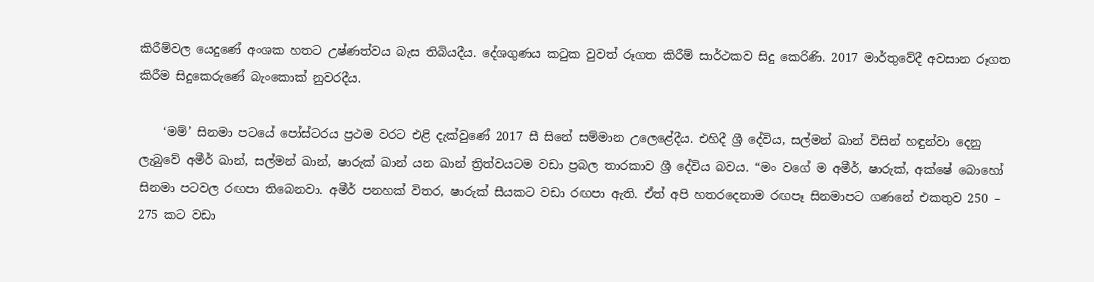කිරීම්වල යෙදුණේ අංශක හතට උෂ්ණත්වය බැස තිබියදීය. දේශගුණය කටුක වුවත් රූගත කිරීම් සාර්ථකව සිදු කෙරිණි. 2017 මාර්තුවේදී අවසාන රූගත කිරීම සිදුකෙරුණේ බැංකොක් නුවරදීය.

    ‘මම්’ සිනමා පටයේ පෝස්ටරය ප්‍රථම වරට එළි දැක්වුණේ 2017 සී සිනේ සම්මාන උලෙළේදීය. එහිදී ශ්‍රී දේවිය, සල්මන් ඛාන් විසින් හඳුන්වා දෙනු ලැබුවේ අමීර් ඛාන්, සල්මන් ඛාන්, ෂාරුක් ඛාන් යන ඛාන් ත්‍රිත්වයටම වඩා ප්‍රබල තාරකාව ශ්‍රී ‍දේවිය බවය. “මං වගේ ම අමීර්, ෂාරුක්, අක්ෂේ බොහෝ සිනමා පටවල රඟපා තිබෙනවා. අමීර් පනහක් විතර, ෂාරුක් සීයකට වඩා රඟපා ඇති. ඒත් අපි හතරදෙනාම රඟපෑ සිනමාපට ගණනේ එකතුව 250 – 275 කට වඩා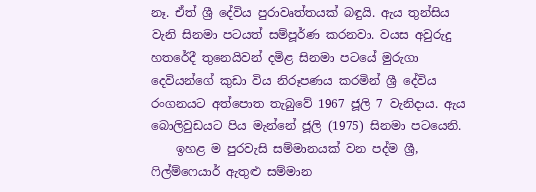නෑ. ඒත් ශ්‍රී දේවිය පුරාවෘත්තයක් බඳුයි. ඇය තුන්සිය වැනි සිනමා පටයත් සම්පූර්ණ කරනවා. වයස අවුරුදු හතරේදී තුනෙයිවන් දමිළ සිනමා පටයේ මුරුගා දෙවියන්ගේ කුඩා විය නිරූපණය කරමින් ශ්‍රී දේවිය රංගනයට අත්පොත තැබුවේ 1967 ජූලි 7 වැනිදාය. ඇය බොලිවුඩයට පිය මැන්නේ ජූලි (1975) සිනමා පටයෙනි.
    ඉහළ ම පුරවැසි සම්මානයක් වන පද්ම ශ්‍රී, ෆිල්ම්ෆෙයාර් ඇතුළු සම්මාන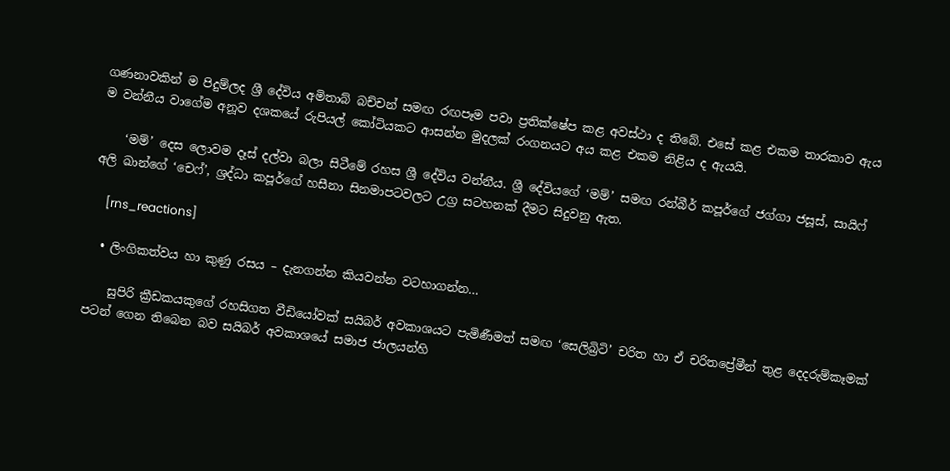ගණනාවකින් ම පිදුම්ලද ශ්‍රී දේවිය අමිතාබ් බච්චන් සමඟ රඟපෑම පවා ප්‍රතික්ෂේප කළ අවස්ථා ද තිබේ. එසේ කළ එකම තාරකාව ඇය ම වන්නීය වාගේම අනූව දශකයේ රුපියල් කෝටියකට ආසන්න මුදලක් රංගනයට අය කළ එකම නිළිය ද ඇයයි.

    ‘මම්’ දෙස ලොවම දෑස් දල්වා බලා සිටීමේ රහස ශ්‍රී දේවිය වන්නීය. ශ්‍රී දේවියගේ ‘මම්’ සමඟ රන්බීර් කපූර්ගේ ජග්ගා ජසූස්, සායිෆ් අලි ඛාන්ගේ ‘චෙෆ්’, ශ්‍රද්ධා කපූර්ගේ හසීනා සිනමාපටවලට උග්‍ර සටහනක් දීමට සිදුවනු ඇත.

    [rns_reactions]

  • ලිංගිකත්වය හා කුණු රසය – දැනගන්න කියවන්න වටහාගන්න…

    සුපිරි ක්‍රීඩකයකුගේ රහසිගත වීඩියෝවක් සයිබර් අවකාශයට පැමිණීමත් සමඟ ‘සෙලිබ්‍රිටි’ චරිත හා ඒ චරිතප්‍රේමීන් තුළ දෙදරුම්කෑමක් පටන් ගෙන තිබෙන බව සයිබර් අවකාශයේ සමාජ ජාලයන්හි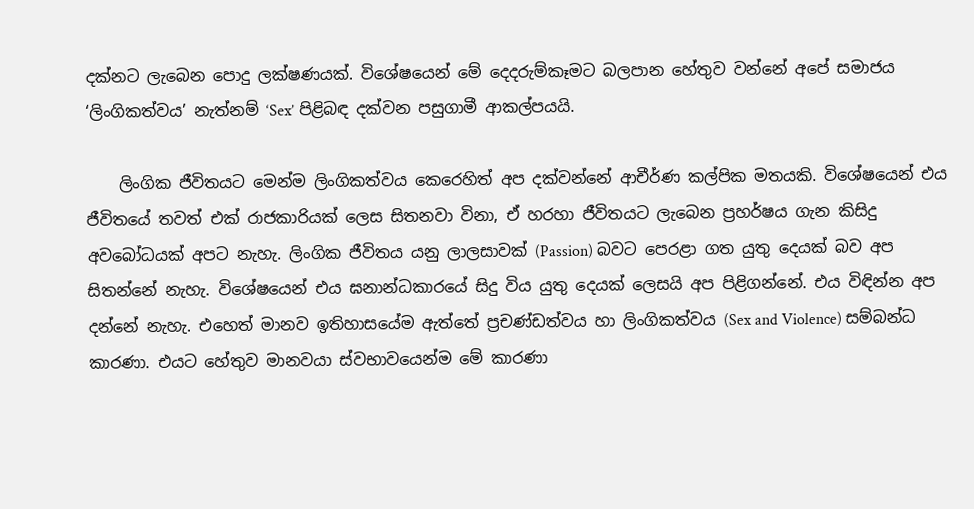දක්නට ලැබෙන පොදු ලක්ෂණයක්. විශේෂයෙන් මේ දෙදරුම්කෑමට බලපාන හේතුව වන්නේ අපේ සමාජය ‘ලිංගිකත්වය’ නැත්නම් ‘Sex’ පිළිබඳ දක්වන පසුගාමී ආකල්පයයි.

    ලිංගික ජීවිතයට මෙන්ම ලිංගිකත්වය කෙරෙහිත් අප දක්වන්නේ ආචීර්ණ කල්පික මතයකි. විශේෂයෙන් එය ජීවිතයේ තවත් එක් රාජකාරියක් ලෙස සිතනවා විනා, ඒ හරහා ජීවිතයට ලැබෙන ප්‍රහර්ෂය ගැන කිසිදු අවබෝධයක් අපට නැහැ. ලිංගික ජීවිතය යනු ලාලසාවක් (Passion) බවට පෙරළා ගත යුතු දෙයක් බව අප සිතන්නේ නැහැ. විශේෂයෙන් එය ඝනාන්ධකාරයේ සිදු විය යුතු දෙයක් ලෙසයි අප පිළිගන්නේ. එය විඳින්න අප දන්නේ නැහැ. එහෙත් මානව ඉතිහාසයේම ඇත්තේ ප්‍රචණ්ඩත්වය හා ලිංගිකත්වය (Sex and Violence) සම්බන්ධ කාරණා. එයට හේතුව මානවයා ස්වභාවයෙන්ම මේ කාරණා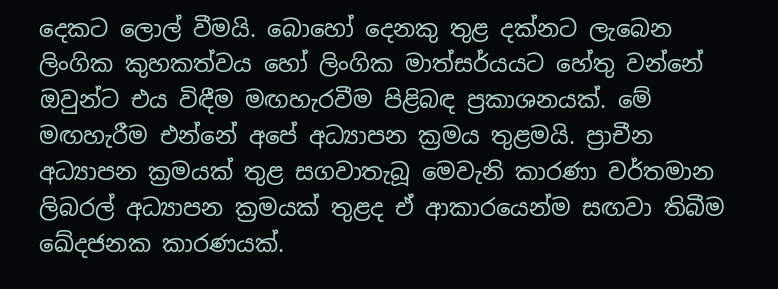දෙකට ලොල් වීමයි. බොහෝ දෙනකු තුළ දක්නට ලැබෙන ලිංගික කුහකත්වය හෝ ලිංගික මාත්සර්යයට හේතු වන්නේ ඔවුන්ට එය විඳීම මඟහැරවීම පිළිබඳ ප්‍රකාශනයක්. මේ මඟහැරීම එන්නේ අපේ අධ්‍යාපන ක්‍රමය තුළමයි. ප්‍රාචීන අධ්‍යාපන ක්‍රමයක් තුළ සගවාතැබූ මෙවැනි කාරණා වර්තමාන ලිබරල් අධ්‍යාපන ක්‍රමයක් තුළද ඒ ආකාරයෙන්ම සඟවා තිබීම ඛේදජනක කාරණයක්.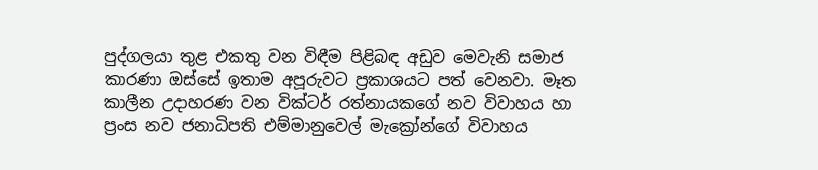පුද්ගලයා තුළ එකතු වන විඳීම පිළිබඳ අඩුව මෙවැනි සමාජ කාරණා ඔස්සේ ඉතාම අපූරුවට ප්‍රකාශයට පත් වෙනවා. මෑත කාලීන උදාහරණ වන වික්ටර් රත්නායකගේ නව විවාහය හා ප්‍රංස නව ජනාධිපති එම්මානුවෙල් මැක්‍රෝන්ගේ විවාහය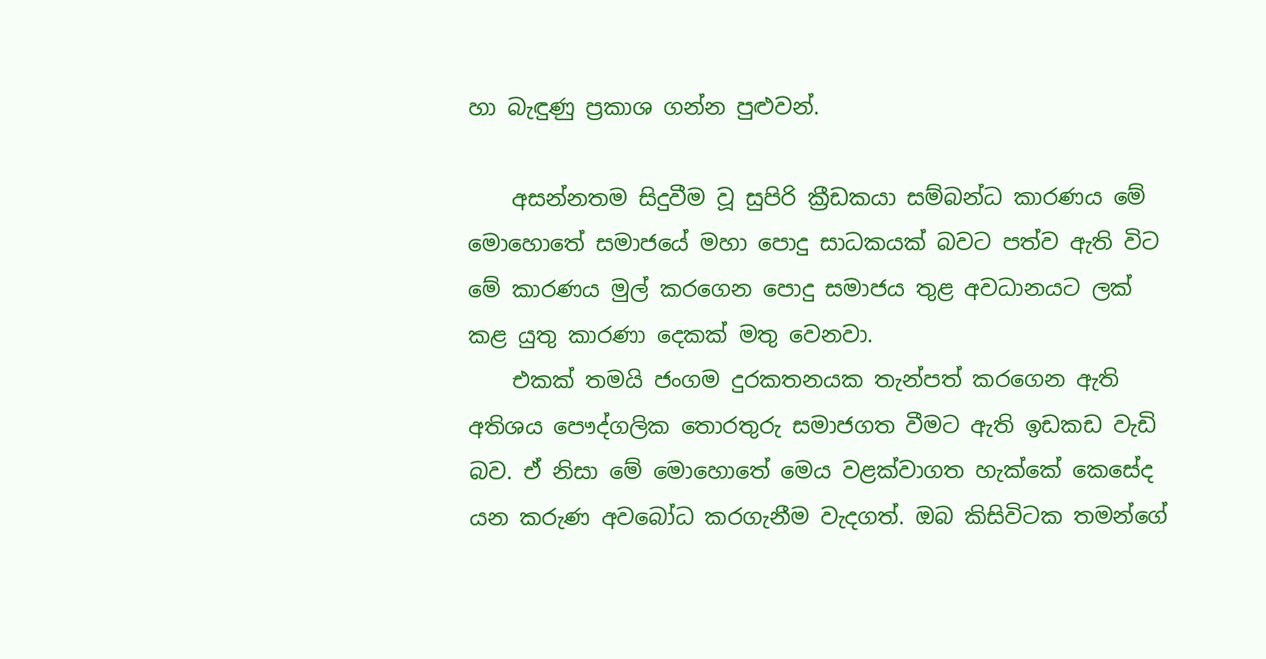හා බැඳුණු ප්‍රකාශ ගන්න පුළුවන්.

    අසන්නතම සිදුවීම වූ සුපිරි ක්‍රීඩකයා සම්බන්ධ කාරණය මේ මොහොතේ සමාජයේ මහා පොදු සාධකයක් බවට පත්ව ඇති විට මේ කාරණය මුල් කරගෙන පොදු සමාජය තුළ අවධානයට ලක් කළ යුතු කාරණා දෙකක් මතු වෙනවා.
    එකක් තමයි ජංගම දුරකතනයක තැන්පත් කරගෙන ඇති අතිශය පෞද්ගලික තොරතුරු සමාජගත වීමට ඇති ඉඩකඩ වැඩි බව. ඒ නිසා මේ මොහොතේ මෙය වළක්වාගත හැක්කේ කෙසේද යන කරුණ අවබෝධ කරගැනීම වැදගත්. ඔබ කිසිවිටක තමන්ගේ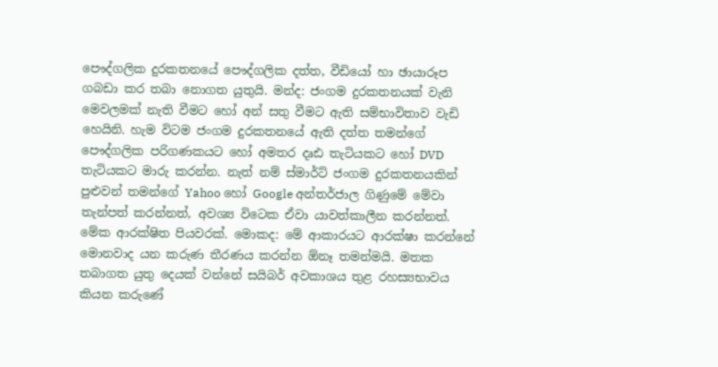පෞද්ගලික දුරකතනයේ පෞද්ගලික දත්ත, වීඩියෝ හා ඡායාරූප ගබඩා කර තබා නොගත යුතුයි. මන්ද: ජංගම දුරකතනයක් වැනි මෙවලමක් නැති වීමට හෝ අන් සතු වීමට ඇති සම්භාවිතාව වැඩි හෙයිනි. හැම විටම ජංගම දුරකතනයේ ඇති දත්ත තමන්ගේ පෞද්ගලික පරිගණකයට හෝ අමතර දෘඪ තැටියකට හෝ DVD තැටියකට මාරු කරන්න. නැත් නම් ස්මාර්ට් ජංගම දුරකතනයකින් පුළුවන් තමන්ගේ Yahoo හෝ Google අන්තර්ජාල ගිණුමේ මේවා තැන්පත් කරන්නත්, අවශ්‍ය විටෙක ඒවා යාවත්කාලීන කරන්නත්. මේක ආරක්ෂිත පියවරක්. මොකද: මේ ආකාරයට ආරක්ෂා කරන්නේ මොනවාද යන කරුණ තීරණය කරන්න ඕනෑ තමන්මයි. මතක තබාගත යුතු දෙයක් වන්නේ සයිබර් අවකාශය තුළ රහස්‍යභාවය කියන කරුණේ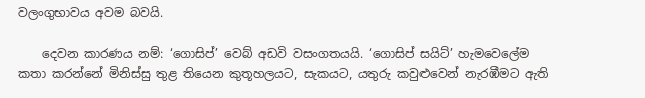වලංගුභාවය අවම බවයි.

    දෙවන කාරණය නම්: ‘ගොසිප්’ වෙබ් අඩවි වසංගතයයි. ‘ගොසිප් සයිට්’ හැමවෙලේම කතා කරන්නේ මිනිස්සු තුළ තියෙන කුතූහලයට, සැකයට, යතුරු කවුළුවෙන් නැරඹීමට ඇති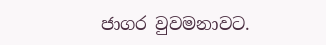ජාගර වුවමනාවට.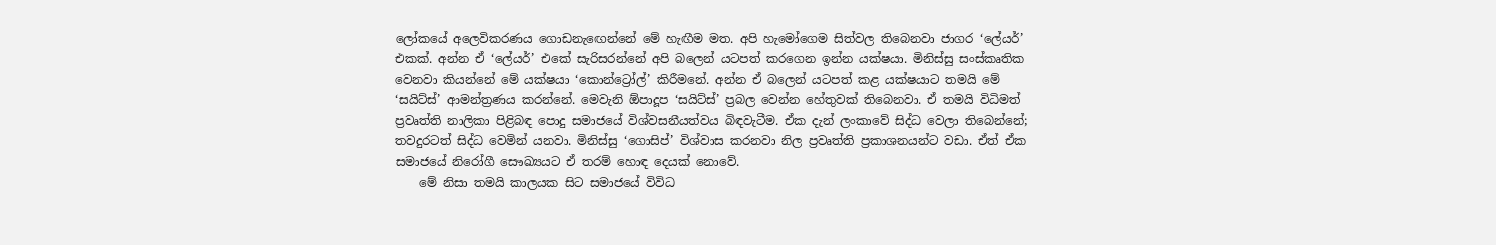ලෝකයේ අලෙවිකරණය ගොඩනැ‍ඟෙන්නේ මේ හැඟීම මත. අපි හැමෝගෙම සිත්වල තිබෙනවා ජාගර ‘ලේයර්’ එකක්. අන්න ඒ ‘ලේයර්’ එකේ සැරිසරන්නේ අපි බලෙන් යටපත් කරගෙන ඉන්න යක්ෂයා. මිනිස්සු සංස්කෘතික වෙනවා කියන්නේ මේ යක්ෂයා ‘කොන්ට්‍රෝල්’ කිරීමනේ. අන්න ඒ බලෙන් යටපත් කළ යක්ෂයාට තමයි මේ ‘සයිට්ස්’ ආමන්ත්‍රණය කරන්නේ. මෙවැනි ඕපාදූප ‘සයිට්ස්’ ප්‍රබල වෙන්න හේතුවක් තිබෙනවා. ඒ තමයි විධිමත් ප්‍රවෘත්ති නාලිකා පිළිබඳ පොදු සමාජයේ විශ්වසනීයත්වය බිඳවැටීම. ඒක දැන් ලංකාවේ සිද්ධ වෙලා තිබෙන්නේ; තවදුරටත් සිද්ධ වෙමින් යනවා. මිනිස්සු ‘ගොසිප්’ විශ්වාස කරනවා නිල ප්‍රවෘත්ති ප්‍රකාශනයන්ට වඩා. ඒත් ඒක සමාජයේ නිරෝගී සෞඛ්‍යයට ඒ තරම් හොඳ දෙයක් නොවේ.
    මේ නිසා තමයි කාලයක සිට සමාජයේ විවිධ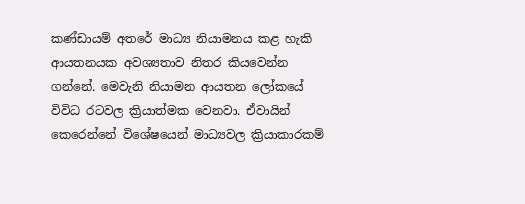කණ්ඩායම් අතරේ මාධ්‍ය නියාමනය කළ හැකි ආයතනයක අවශ්‍යතාව නිතර කියවෙන්න ගන්නේ. මෙවැනි නියාමන ආයතන ලෝකයේ විවිධ රටවල ක්‍රියාත්මක වෙනවා. ඒවායින් කෙරෙන්නේ විශේෂයෙන් මාධ්‍යවල ක්‍රියාකාරකම්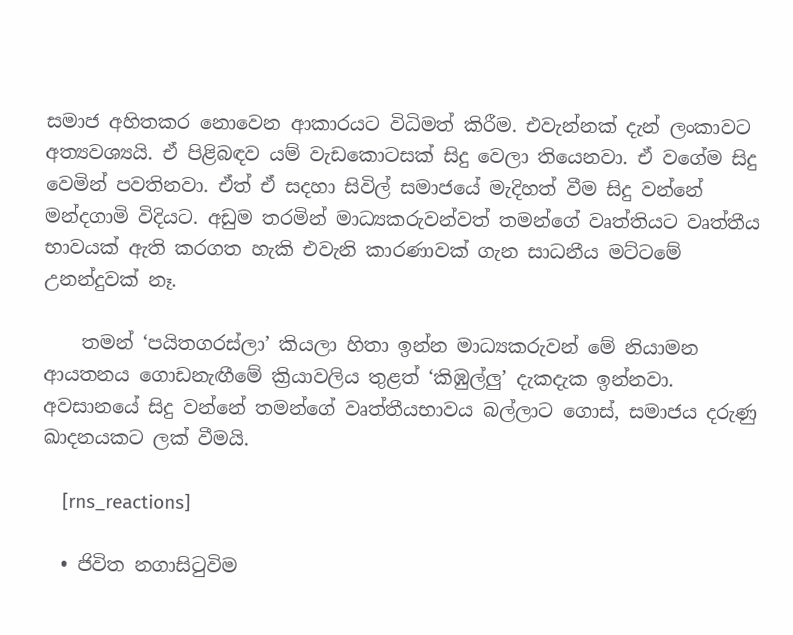සමාජ අහිතකර නොවෙන ආකාරයට විධිමත් කිරීම. එවැන්නක් දැන් ලංකාවට අත්‍යවශ්‍යයි. ඒ පිළිබඳව යම් වැඩකොටසක් සිදු වෙලා තියෙනවා. ඒ වගේම සිදු වෙමින් පවතිනවා. ඒත් ඒ සදහා සිවිල් සමාජයේ මැදිහත් වීම සිදු වන්නේ මන්දගාමි විදියට. අඩුම තරමින් මාධ්‍යකරුවන්වත් තමන්ගේ වෘත්තියට වෘත්තීය භාවයක් ඇති කරගත හැකි එවැනි කාරණාවක් ගැන සාධනීය මට්ටමේ උනන්දුවක් නෑ.

    තමන් ‘පයිතගරස්ලා’ කියලා හිතා ඉන්න මාධ්‍යකරුවන් මේ නියාමන ආයතනය ගොඩනැඟීමේ ක්‍රියාවලිය තුළත් ‘කිඹුල්ලු’ දැකදැක ඉන්නවා. අවසානයේ සිදු වන්නේ තමන්ගේ වෘත්තීයභාවය බල්ලාට ගොස්, සමාජය දරුණු ඛාදනයකට ලක් වීමයි.

    [rns_reactions]

  • ජිවිත නගාසිටුවිම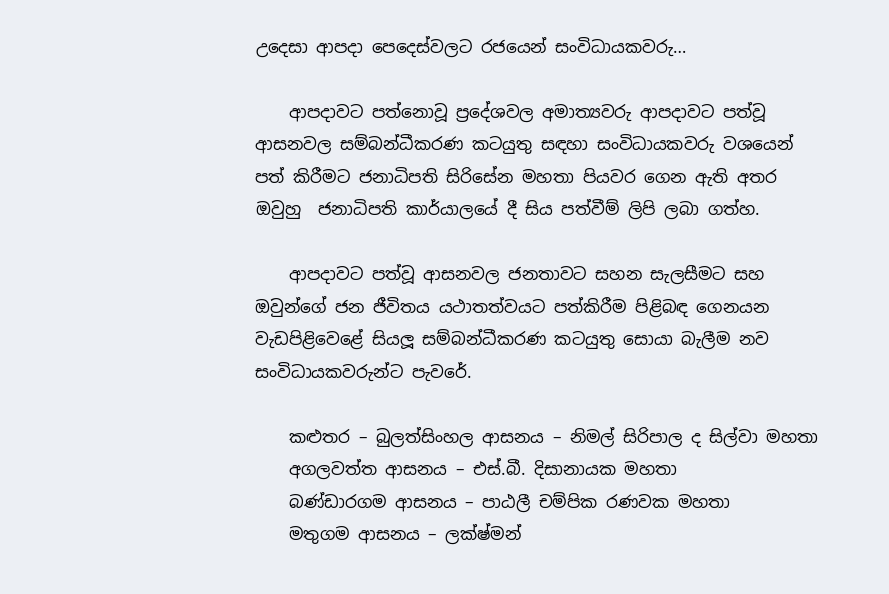උදෙසා ආපදා පෙදෙස්වලට රජයෙන් සංවිධායකවරු…

    ආපදාවට පත්නොවූ ප්‍රදේශවල අමාත්‍යවරු ආපදාවට පත්වූ ආසනවල සම්බන්ධීකරණ කටයුතු සඳහා සංවිධායකවරු වශයෙන් පත් කිරීමට ජනාධිපති සිරිසේන මහතා පියවර ගෙන ඇති අතර ඔවුහු  ජනාධිපති කාර්යාලයේ දී සිය පත්වීම් ලිපි ලබා ගත්හ.

    ආපදාවට පත්වූ ආසනවල ජනතාවට සහන සැලසීමට සහ ඔවුන්ගේ ජන ජීවිතය යථාතත්වයට පත්කිරීම පිළිබඳ ගෙනයන වැඩපිළිවෙළේ සියලූ සම්බන්ධීකරණ කටයුතු සොයා බැලීම නව සංවිධායකවරුන්ට පැවරේ.

    කළුතර – බුලත්සිංහල ආසනය – නිමල් සිරිපාල ද සිල්වා මහතා
    අගලවත්ත ආසනය – එස්.බී. දිසානායක මහතා
    බණ්ඩාරගම ආසනය – පාඨලී චම්පික රණවක මහතා
    මතුගම ආසනය – ලක්ෂ්මන්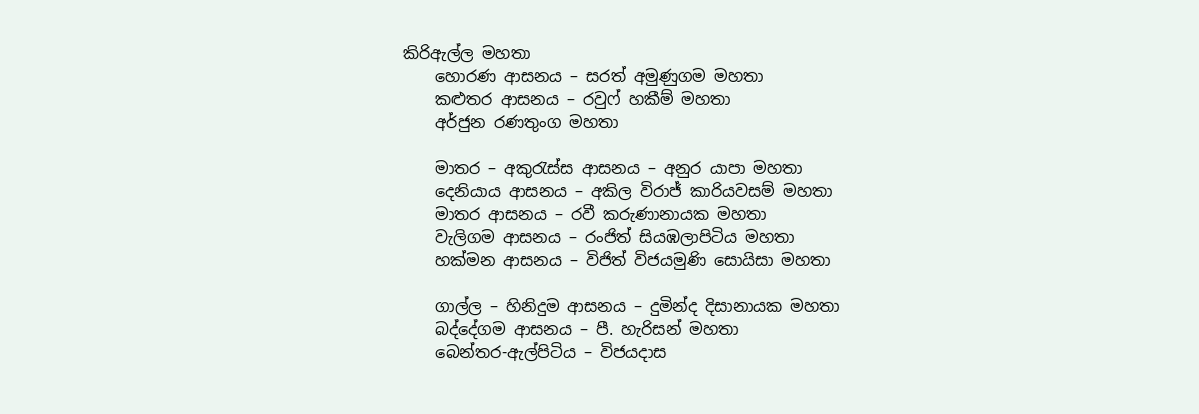කිරිඇල්ල මහතා
    හොරණ ආසනය – සරත් අමුණුගම මහතා
    කළුතර ආසනය – රවුෆ් හකීම් මහතා
    අර්ජුන රණතුංග මහතා

    මාතර – අකුරැස්ස ආසනය – අනුර යාපා මහතා
    දෙනියාය ආසනය – අකිල විරාජ් කාරියවසම් මහතා
    මාතර ආසනය – රවී කරුණානායක මහතා
    වැලිගම ආසනය – රංජිත් සියඹලාපිටිය මහතා
    හක්මන ආසනය – විජිත් විජයමුණි සොයිසා මහතා

    ගාල්ල – හිනිදුම ආසනය – දුමින්ද දිසානායක මහතා
    බද්දේගම ආසනය – පී. හැරිසන් මහතා
    බෙන්තර-ඇල්පිටිය – විජයදාස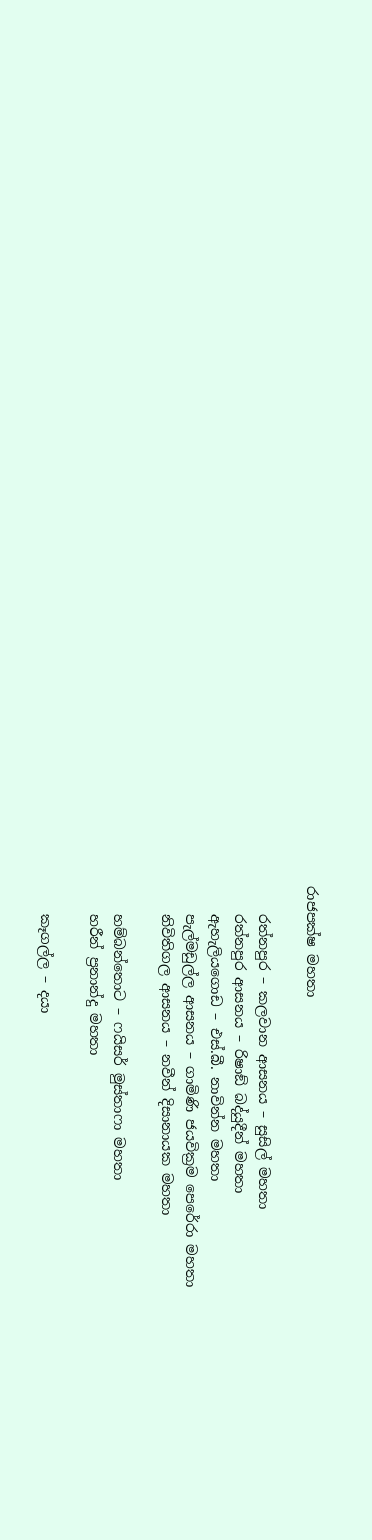රාජපක්ෂ මහතා

    රත්නපුර – කලවාන ආසනය – සුසිල් මහතා
    රත්නපුර ආසනය – රිෂාඞ් බද්යුදීන් මහතා
    ඇහැලියගොඩ – එස්.බී. නාවින්න මහතා
    පැල්මඩුල්ල ආසනය – ගාමිණි ජයවික්‍රම පෙරේරා මහතා
    නිවිතිගල ආසනය – නවීන් දිසානායක මහතා

    හම්බන්තොට – ෆයිසර් මුස්තාෆා මහතා
    හරීන් ප්‍රනාන්දු මහතා

    කෑගල්ල – දයා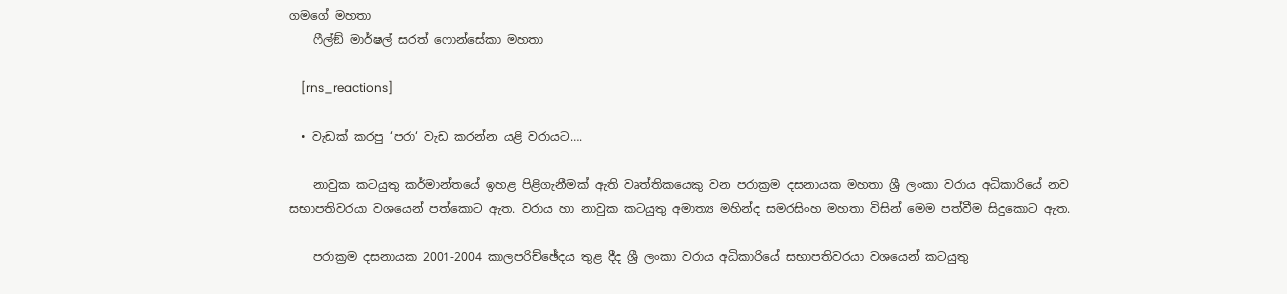ගමගේ මහතා
    ෆීල්ඞ් මාර්ෂල් සරත් ෆොන්සේකා මහතා

    [rns_reactions]

  • වැඩක් කරපු ‘පරා‘ වැඩ කරන්න යළි වරායට….

    නාවුක කටයුතු කර්මාන්තයේ ඉහළ පිළිගැනීමක් ඇති වෘත්තිකයෙකු වන පරාක්‍රම දසනායක මහතා ශ්‍රී ලංකා වරාය අධිකාරියේ නව සභාපතිවරයා වශයෙන් පත්කොට ඇත. වරාය හා නාවුක කටයුතු අමාත්‍ය මහින්ද සමරසිංහ මහතා විසින් මෙම පත්වීම සිදුකොට ඇත.

    පරාක්‍රම දසනායක 2001-2004 කාලපරිච්ඡේදය තුළ දීද ශ්‍රී ලංකා වරාය අධිකාරියේ සභාපතිවරයා වශයෙන් කටයුතු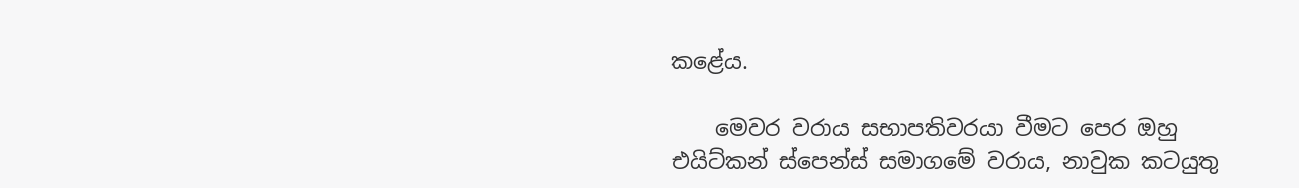කළේය.

    මෙවර වරාය සභාපතිවරයා වීමට පෙර ඔහු එයිට්කන් ස්පෙන්ස් සමාගමේ වරාය, නාවුක කටයුතු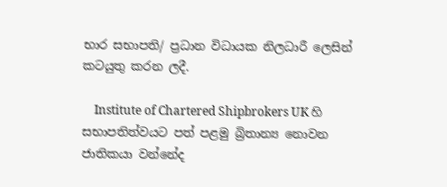භාර සභාපති/ ප්‍රධාන විධායක නිලධාරී ලෙසින් කටයුතු කරන ලදී.

    Institute of Chartered Shipbrokers UK හි සභාපතිත්වයට පත් පළමු බ්‍රිතාන්‍ය නොවන ජාතිකයා වන්නේද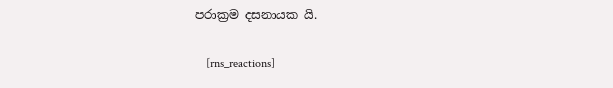පරාක්‍රම දසනායක යි.

    [rns_reactions]